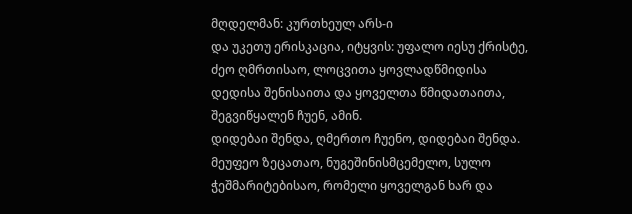მღდელმან: კურთხეულ არს-ი
და უკეთუ ერისკაცია, იტყვის: უფალო იესუ ქრისტე, ძეო ღმრთისაო, ლოცვითა ყოვლადწმიდისა დედისა შენისაითა და ყოველთა წმიდათაითა, შეგვიწყალენ ჩუენ, ამინ.
დიდებაი შენდა, ღმერთო ჩუენო, დიდებაი შენდა.
მეუფეო ზეცათაო, ნუგეშინისმცემელო, სულო ჭეშმარიტებისაო, რომელი ყოველგან ხარ და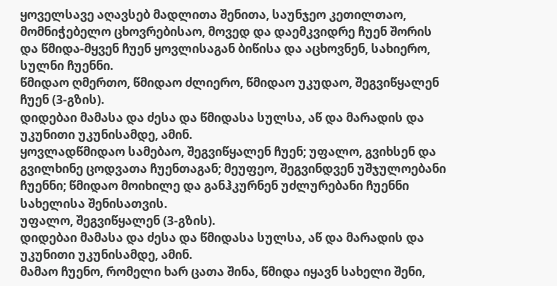ყოველსავე აღავსებ მადლითა შენითა, საუნჯეო კეთილთაო, მომნიჭებელო ცხოვრებისაო, მოვედ და დაემკვიდრე ჩუენ შორის და წმიდა-მყვენ ჩუენ ყოვლისაგან ბიწისა და აცხოვნენ, სახიერო, სულნი ჩუენნი.
წმიდაო ღმერთო, წმიდაო ძლიერო, წმიდაო უკუდაო, შეგვიწყალენ ჩუენ (3-გზის).
დიდებაი მამასა და ძესა და წმიდასა სულსა, აწ და მარადის და უკუნითი უკუნისამდე, ამინ.
ყოვლადწმიდაო სამებაო, შეგვიწყალენ ჩუენ; უფალო, გვიხსენ და გვილხინე ცოდვათა ჩუენთაგან; მეუფეო, შეგვინდვენ უშჯულოებანი ჩუენნი; წმიდაო მოიხილე და განჰკურნენ უძლურებანი ჩუენნი სახელისა შენისათვის.
უფალო, შეგვიწყალენ (3-გზის).
დიდებაი მამასა და ძესა და წმიდასა სულსა, აწ და მარადის და უკუნითი უკუნისამდე, ამინ.
მამაო ჩუენო, რომელი ხარ ცათა შინა, წმიდა იყავნ სახელი შენი,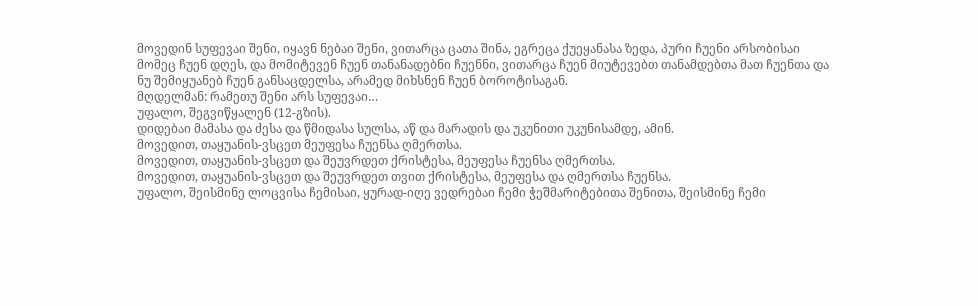მოვედინ სუფევაი შენი, იყავნ ნებაი შენი, ვითარცა ცათა შინა, ეგრეცა ქუეყანასა ზედა, პური ჩუენი არსობისაი მომეც ჩუენ დღეს, და მომიტევენ ჩუენ თანანადებნი ჩუენნი, ვითარცა ჩუენ მიუტევებთ თანამდებთა მათ ჩუენთა და ნუ შემიყუანებ ჩუენ განსაცდელსა, არამედ მიხსნენ ჩუენ ბოროტისაგან.
მღდელმან: რამეთუ შენი არს სუფევაი…
უფალო, შეგვიწყალენ (12-გზის).
დიდებაი მამასა და ძესა და წმიდასა სულსა, აწ და მარადის და უკუნითი უკუნისამდე, ამინ.
მოვედით, თაყუანის-ვსცეთ მეუფესა ჩუენსა ღმერთსა.
მოვედით, თაყუანის-ვსცეთ და შეუვრდეთ ქრისტესა, მეუფესა ჩუენსა ღმერთსა.
მოვედით, თაყუანის-ვსცეთ და შეუვრდეთ თვით ქრისტესა, მეუფესა და ღმერთსა ჩუენსა.
უფალო, შეისმინე ლოცვისა ჩემისაი, ყურად-იღე ვედრებაი ჩემი ჭეშმარიტებითა შენითა, შეისმინე ჩემი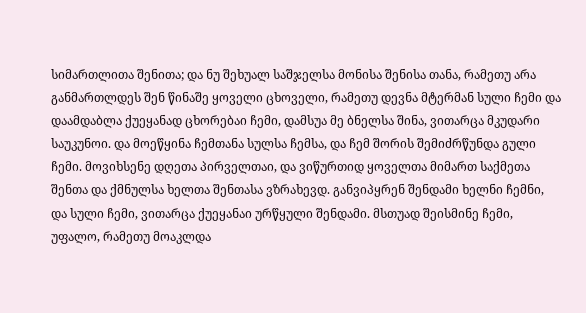სიმართლითა შენითა; და ნუ შეხუალ საშჯელსა მონისა შენისა თანა, რამეთუ არა განმართლდეს შენ წინაშე ყოველი ცხოველი, რამეთუ დევნა მტერმან სული ჩემი და დაამდაბლა ქუეყანად ცხორებაი ჩემი, დამსუა მე ბნელსა შინა, ვითარცა მკუდარი საუკუნოი. და მოეწყინა ჩემთანა სულსა ჩემსა, და ჩემ შორის შემიძრწუნდა გული ჩემი. მოვიხსენე დღეთა პირველთაი, და ვიწურთიდ ყოველთა მიმართ საქმეთა შენთა და ქმნულსა ხელთა შენთასა ვზრახევდ. განვიპყრენ შენდამი ხელნი ჩემნი, და სული ჩემი, ვითარცა ქუეყანაი ურწყული შენდამი. მსთუად შეისმინე ჩემი, უფალო, რამეთუ მოაკლდა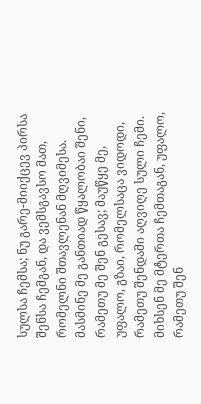სულსა ჩემსა; ნუ გარე-მიიქცევ პირსა შენსა ჩემგან, და ვემსგავსო მათ, რომელნი შთავლენან მღვიმესა. მასმინე მე განთიად წყალობაი შენი, რამეთუ მე შენ გესავ; მაუწყე მე, უფალო, გზაი, რომელსაცა ვიდოდი, რამეთუ შენდამი აღვიღე სული ჩემი. მიხსენ მე მტერთა ჩემთაგან, უფალო, რამეთუ შენ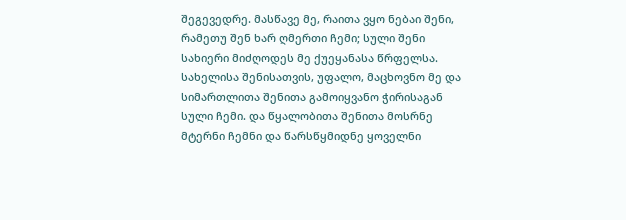შეგევედრე. მასწავე მე, რაითა ვყო ნებაი შენი, რამეთუ შენ ხარ ღმერთი ჩემი; სული შენი სახიერი მიძღოდეს მე ქუეყანასა წრფელსა. სახელისა შენისათვის, უფალო, მაცხოვნო მე და სიმართლითა შენითა გამოიყვანო ჭირისაგან სული ჩემი. და წყალობითა შენითა მოსრნე მტერნი ჩემნი და წარსწყმიდნე ყოველნი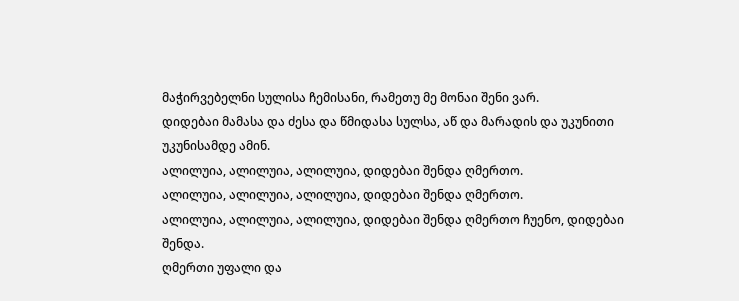მაჭირვებელნი სულისა ჩემისანი, რამეთუ მე მონაი შენი ვარ.
დიდებაი მამასა და ძესა და წმიდასა სულსა, აწ და მარადის და უკუნითი უკუნისამდე ამინ.
ალილუია, ალილუია, ალილუია, დიდებაი შენდა ღმერთო.
ალილუია, ალილუია, ალილუია, დიდებაი შენდა ღმერთო.
ალილუია, ალილუია, ალილუია, დიდებაი შენდა ღმერთო ჩუენო, დიდებაი შენდა.
ღმერთი უფალი და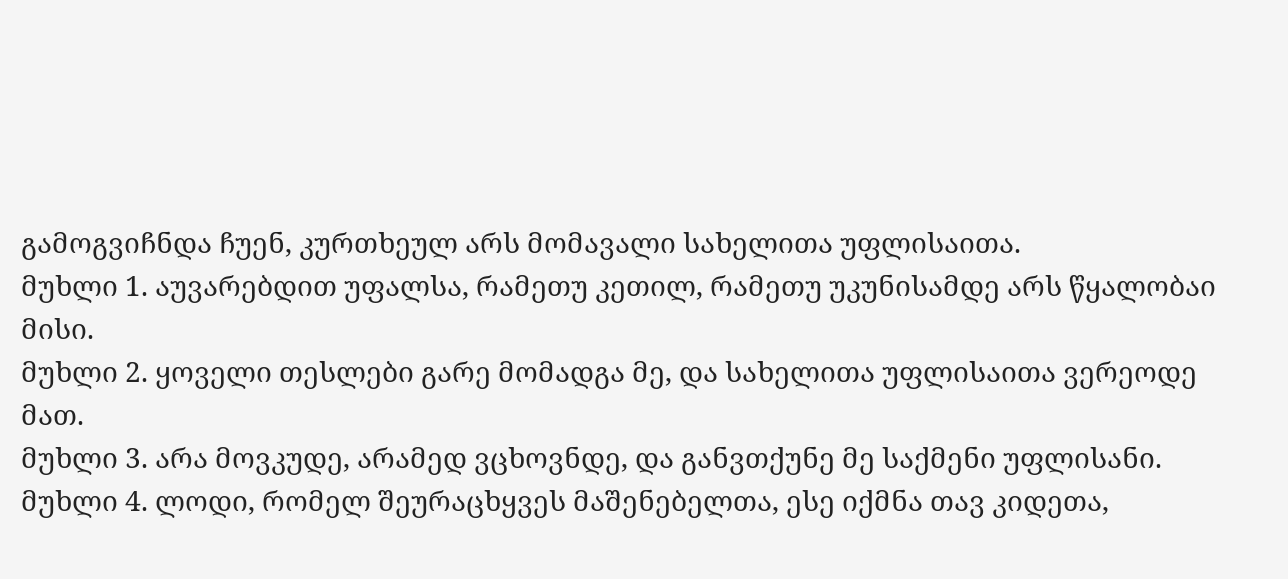გამოგვიჩნდა ჩუენ, კურთხეულ არს მომავალი სახელითა უფლისაითა.
მუხლი 1. აუვარებდით უფალსა, რამეთუ კეთილ, რამეთუ უკუნისამდე არს წყალობაი მისი.
მუხლი 2. ყოველი თესლები გარე მომადგა მე, და სახელითა უფლისაითა ვერეოდე მათ.
მუხლი 3. არა მოვკუდე, არამედ ვცხოვნდე, და განვთქუნე მე საქმენი უფლისანი.
მუხლი 4. ლოდი, რომელ შეურაცხყვეს მაშენებელთა, ესე იქმნა თავ კიდეთა,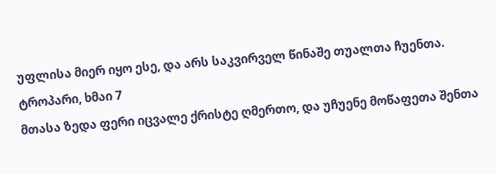უფლისა მიერ იყო ესე, და არს საკვირველ წინაშე თუალთა ჩუენთა.
ტროპარი, ხმაი 7
მთასა ზედა ფერი იცვალე ქრისტე ღმერთო, და უჩუენე მოწაფეთა შენთა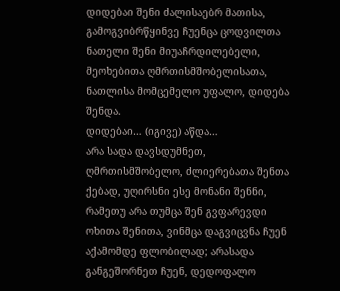დიდებაი შენი ძალისაებრ მათისა, გამოგვიბრწყინვე ჩუენცა ცოდვილთა ნათელი შენი მიუაჩრდილებელი, მეოხებითა ღმრთისმშობელისათა, ნათლისა მომცემელო უფალო, დიდება შენდა.
დიდებაი… (იგივე) აწდა…
არა სადა დავსდუმნეთ, ღმრთისმშობელო, ძლიერებათა შენთა ქებად, უღირსნი ესე მონანი შენნი, რამეთუ არა თუმცა შენ გვფარევდი ოხითა შენითა, ვინმცა დაგვიცვნა ჩუენ აქამომდე ფლობილად; არასადა განგეშორნეთ ჩუენ, დედოფალო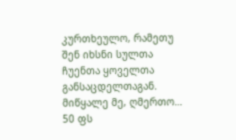კურთხეულო, რამეთუ შენ იხსნი სულთა ჩუენთა ყოველთა განსაცდელთაგან.
მიწყალე მე, ღმერთო… 50 ფს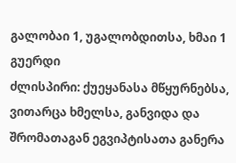გალობაი 1, უგალობდითსა, ხმაი 1 გუერდი
ძლისპირი: ქუეყანასა მწყურნებსა, ვითარცა ხმელსა, განვიდა და შრომათაგან ეგვიპტისათა განერა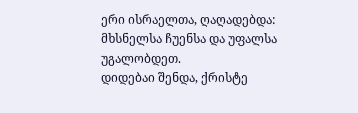ერი ისრაელთა, ღაღადებდა: მხსნელსა ჩუენსა და უფალსა უგალობდეთ.
დიდებაი შენდა, ქრისტე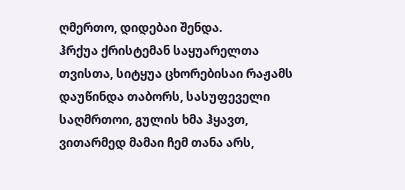ღმერთო, დიდებაი შენდა.
ჰრქუა ქრისტემან საყუარელთა თვისთა, სიტყუა ცხორებისაი რაჟამს დაუწინდა თაბორს, სასუფეველი საღმრთოი, გულის ხმა ჰყავთ, ვითარმედ მამაი ჩემ თანა არს,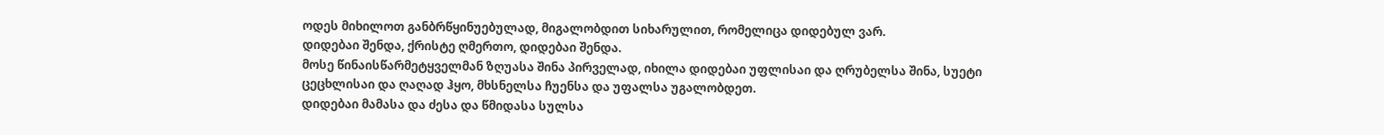ოდეს მიხილოთ განბრწყინუებულად, მიგალობდით სიხარულით, რომელიცა დიდებულ ვარ.
დიდებაი შენდა, ქრისტე ღმერთო, დიდებაი შენდა.
მოსე წინაისწარმეტყველმან ზღუასა შინა პირველად, იხილა დიდებაი უფლისაი და ღრუბელსა შინა, სუეტი ცეცხლისაი და ღაღად ჰყო, მხსნელსა ჩუენსა და უფალსა უგალობდეთ.
დიდებაი მამასა და ძესა და წმიდასა სულსა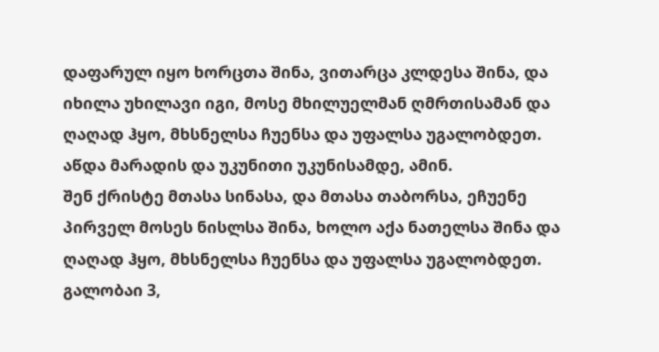დაფარულ იყო ხორცთა შინა, ვითარცა კლდესა შინა, და იხილა უხილავი იგი, მოსე მხილუელმან ღმრთისამან და ღაღად ჰყო, მხსნელსა ჩუენსა და უფალსა უგალობდეთ.
აწდა მარადის და უკუნითი უკუნისამდე, ამინ.
შენ ქრისტე მთასა სინასა, და მთასა თაბორსა, ეჩუენე პირველ მოსეს ნისლსა შინა, ხოლო აქა ნათელსა შინა და ღაღად ჰყო, მხსნელსა ჩუენსა და უფალსა უგალობდეთ.
გალობაი 3,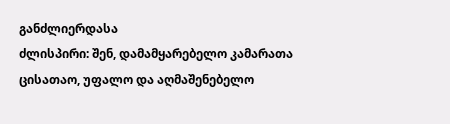განძლიერდასა
ძლისპირი: შენ, დამამყარებელო კამარათა ცისათაო, უფალო და აღმაშენებელო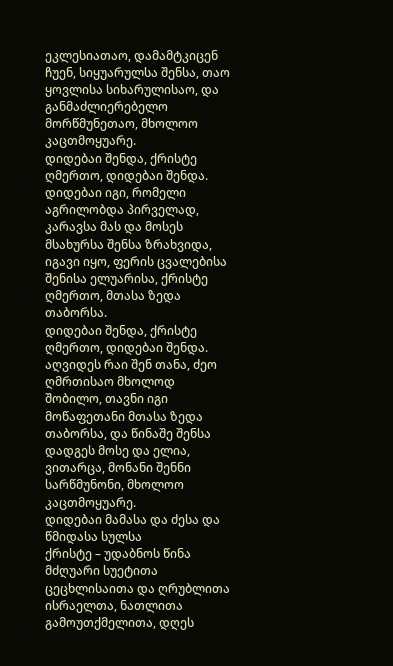ეკლესიათაო, დამამტკიცენ ჩუენ, სიყუარულსა შენსა, თაო ყოვლისა სიხარულისაო, და განმაძლიერებელო მორწმუნეთაო, მხოლოო კაცთმოყუარე.
დიდებაი შენდა, ქრისტე ღმერთო, დიდებაი შენდა.
დიდებაი იგი, რომელი აგრილობდა პირველად, კარავსა მას და მოსეს მსახურსა შენსა ზრახვიდა, იგავი იყო, ფერის ცვალებისა შენისა ელუარისა, ქრისტე ღმერთო, მთასა ზედა თაბორსა.
დიდებაი შენდა, ქრისტე ღმერთო, დიდებაი შენდა.
აღვიდეს რაი შენ თანა, ძეო ღმრთისაო მხოლოდ შობილო, თავნი იგი მოწაფეთანი მთასა ზედა თაბორსა, და წინაშე შენსა დადგეს მოსე და ელია, ვითარცა, მონანი შენნი სარწმუნონი, მხოლოო კაცთმოყუარე.
დიდებაი მამასა და ძესა და წმიდასა სულსა
ქრისტე – უდაბნოს წინა მძღუარი სუეტითა ცეცხლისაითა და ღრუბლითა ისრაელთა, ნათლითა გამოუთქმელითა, დღეს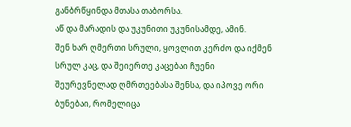განბრწყინდა მთასა თაბორსა.
აწ და მარადის და უკუნითი უკუნისამდე, ამინ.
შენ ხარ ღმერთი სრული, ყოვლით კერძო და იქმენ სრულ კაც, და შეიერთე კაცებაი ჩუენი შეურევნელად ღმრთეებასა შენსა, და იპოვე ორი ბუნებაი, რომელიცა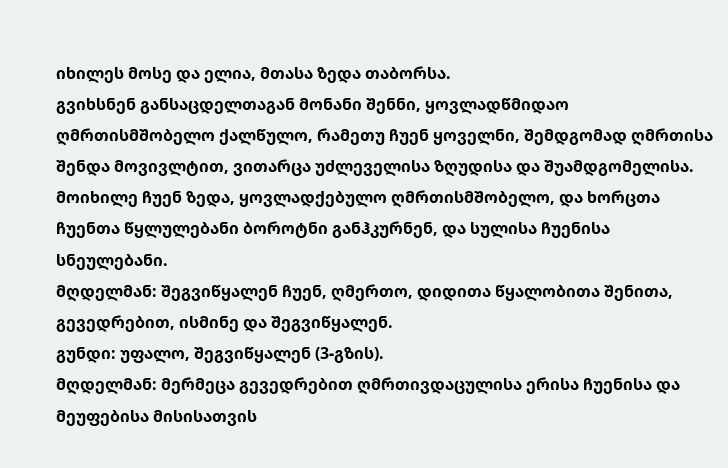იხილეს მოსე და ელია, მთასა ზედა თაბორსა.
გვიხსნენ განსაცდელთაგან მონანი შენნი, ყოვლადწმიდაო ღმრთისმშობელო ქალწულო, რამეთუ ჩუენ ყოველნი, შემდგომად ღმრთისა შენდა მოვივლტით, ვითარცა უძლეველისა ზღუდისა და შუამდგომელისა.
მოიხილე ჩუენ ზედა, ყოვლადქებულო ღმრთისმშობელო, და ხორცთა ჩუენთა წყლულებანი ბოროტნი განჰკურნენ, და სულისა ჩუენისა სნეულებანი.
მღდელმან: შეგვიწყალენ ჩუენ, ღმერთო, დიდითა წყალობითა შენითა, გევედრებით, ისმინე და შეგვიწყალენ.
გუნდი: უფალო, შეგვიწყალენ (3-გზის).
მღდელმან: მერმეცა გევედრებით ღმრთივდაცულისა ერისა ჩუენისა და მეუფებისა მისისათვის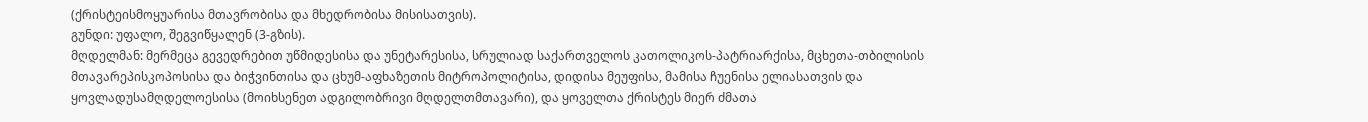(ქრისტეისმოყუარისა მთავრობისა და მხედრობისა მისისათვის).
გუნდი: უფალო, შეგვიწყალენ (3-გზის).
მღდელმან: მერმეცა გევედრებით უწმიდესისა და უნეტარესისა, სრულიად საქართველოს კათოლიკოს-პატრიარქისა, მცხეთა-თბილისის მთავარეპისკოპოსისა და ბიჭვინთისა და ცხუმ-აფხაზეთის მიტროპოლიტისა, დიდისა მეუფისა, მამისა ჩუენისა ელიასათვის და ყოვლადუსამღდელოესისა (მოიხსენეთ ადგილობრივი მღდელთმთავარი), და ყოველთა ქრისტეს მიერ ძმათა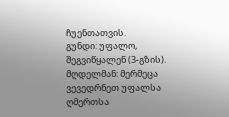ჩუენთათვის.
გუნდი: უფალო, შეგვიწყალენ (3-გზის).
მღდელმან: მერმეცა ვევედრნეთ უფალსა ღმერთსა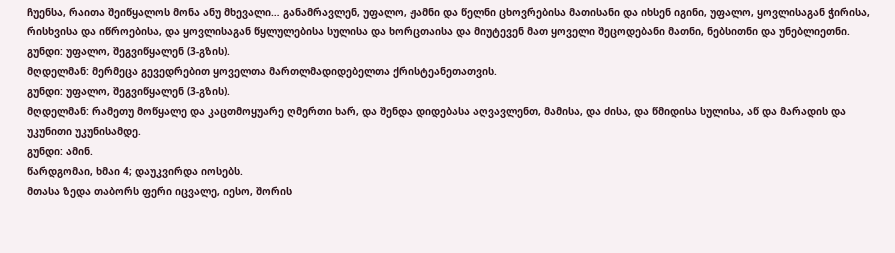ჩუენსა, რაითა შეიწყალოს მონა ანუ მხევალი… განამრავლენ, უფალო, ჟამნი და წელნი ცხოვრებისა მათისანი და იხსენ იგინი, უფალო, ყოვლისაგან ჭირისა, რისხვისა და იწროებისა, და ყოვლისაგან წყლულებისა სულისა და ხორცთაისა და მიუტევენ მათ ყოველი შეცოდებანი მათნი, ნებსითნი და უნებლიეთნი.
გუნდი: უფალო, შეგვიწყალენ (3-გზის).
მღდელმან: მერმეცა გევედრებით ყოველთა მართლმადიდებელთა ქრისტეანეთათვის.
გუნდი: უფალო, შეგვიწყალენ (3-გზის).
მღდელმან: რამეთუ მოწყალე და კაცთმოყუარე ღმერთი ხარ, და შენდა დიდებასა აღვავლენთ, მამისა, და ძისა, და წმიდისა სულისა, აწ და მარადის და უკუნითი უკუნისამდე.
გუნდი: ამინ.
წარდგომაი, ხმაი 4; დაუკვირდა იოსებს.
მთასა ზედა თაბორს ფერი იცვალე, იესო, შორის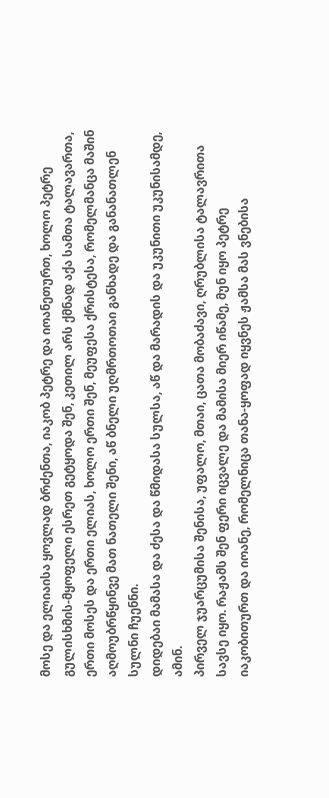მოსე და ელიაისა ყოვლად ბრძენთა, იაკობ პეტრე და იოანეთურთ, ხოლო პეტრე გულისხმის-მყოფელი ესრეთ გეტყოდა შენ, კეთილ არს ქმნად აქა სამთა ტალავართა, ერთი მოსეს და ერთი ელიას, ხოლო ერთი შენ, მეუფესა ქრისტესა, რომელმანცა მაშინ აღმოუბრწყინვე მათ ნათელი შენი, აწ ბნელი უღმრთოთაი განხადე და განანათლენ სულნი ჩუენნი.
დიდებაი მამასა და ძესა და წმიდასა სულსა, აწ და მარადის და უკუნითი უკუნისამდე, ამინ.
პირველ ჯუარცუმისა შენისა, უფალო, მთაი, ცათა მობაძავი, ღრუბლისა ტალავრითა სავსე იყო. რაჟამს შენ ფერი იცვალე და მამისა მიერ იწამე, მუნ იყო პეტრე იაკობითურთ და იოანე, რომელნიცა თანა-ყოფად იყვნეს ჟამსა მას ვნებისა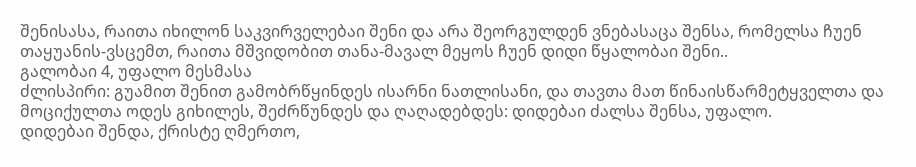შენისასა, რაითა იხილონ საკვირველებაი შენი და არა შეორგულდენ ვნებასაცა შენსა, რომელსა ჩუენ თაყუანის-ვსცემთ, რაითა მშვიდობით თანა-მავალ მეყოს ჩუენ დიდი წყალობაი შენი..
გალობაი 4, უფალო მესმასა
ძლისპირი: გუამით შენით გამობრწყინდეს ისარნი ნათლისანი, და თავთა მათ წინაისწარმეტყველთა და მოციქულთა ოდეს გიხილეს, შეძრწუნდეს და ღაღადებდეს: დიდებაი ძალსა შენსა, უფალო.
დიდებაი შენდა, ქრისტე ღმერთო,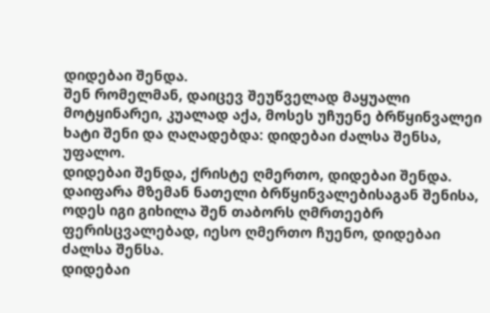დიდებაი შენდა.
შენ რომელმან, დაიცევ შეუწველად მაყუალი მოტყინარეი, კუალად აქა, მოსეს უჩუენე ბრწყინვალეი ხატი შენი და ღაღადებდა: დიდებაი ძალსა შენსა, უფალო.
დიდებაი შენდა, ქრისტე ღმერთო, დიდებაი შენდა.
დაიფარა მზემან ნათელი ბრწყინვალებისაგან შენისა, ოდეს იგი გიხილა შენ თაბორს ღმრთეებრ ფერისცვალებად, იესო ღმერთო ჩუენო, დიდებაი ძალსა შენსა.
დიდებაი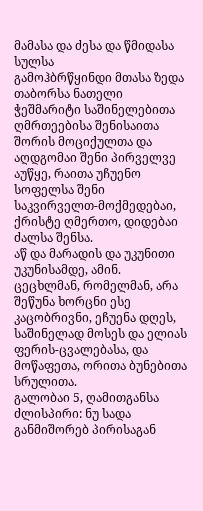მამასა და ძესა და წმიდასა სულსა
გამოჰბრწყინდი მთასა ზედა თაბორსა ნათელი ჭეშმარიტი საშინელებითა ღმრთეებისა შენისაითა შორის მოციქულთა და აღდგომაი შენი პირველვე აუწყე, რაითა უჩუენო სოფელსა შენი საკვირველთ-მოქმედებაი, ქრისტე ღმერთო, დიდებაი ძალსა შენსა.
აწ და მარადის და უკუნითი უკუნისამდე, ამინ.
ცეცხლმან, რომელმან, არა შეწუნა ხორცნი ესე კაცობრივნი, ეჩუენა დღეს, საშინელად მოსეს და ელიას ფერის-ცვალებასა, და მოწაფეთა, ორითა ბუნებითა სრულითა.
გალობაი 5, ღამითგანსა
ძლისპირი: ნუ სადა განმიშორებ პირისაგან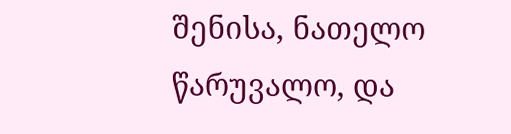შენისა, ნათელო წარუვალო, და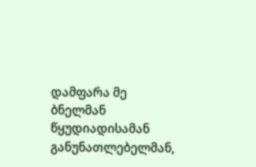დამფარა მე ბნელმან წყუდიადისამან განუნათლებელმან,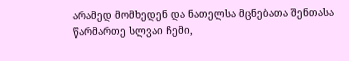არამედ მომხედენ და ნათელსა მცნებათა შენთასა წარმართე სლვაი ჩემი,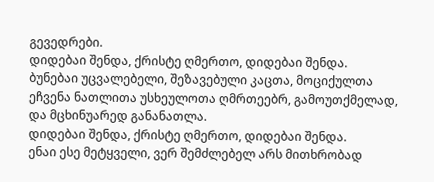გევედრები.
დიდებაი შენდა, ქრისტე ღმერთო, დიდებაი შენდა.
ბუნებაი უცვალებელი, შეზავებული კაცთა, მოციქულთა ეჩვენა ნათლითა უსხეულოთა ღმრთეებრ, გამოუთქმელად, და მცხინუარედ განანათლა.
დიდებაი შენდა, ქრისტე ღმერთო, დიდებაი შენდა.
ენაი ესე მეტყველი, ვერ შემძლებელ არს მითხრობად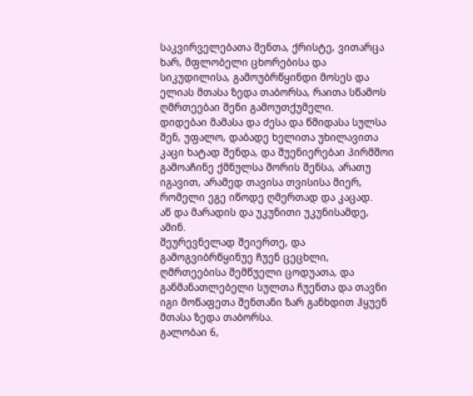საკვირველებათა შენთა, ქრისტე, ვითარცა ხარ, მფლობელი ცხორებისა და სიკუდილისა, გამოუბრწყინდი მოსეს და ელიას მთასა ზედა თაბორსა, რაითა სწამოს ღმრთეებაი შენი გამოუთქუმელი.
დიდებაი მამასა და ძესა და წმიდასა სულსა
შენ, უფალო, დაბადე ხელითა უხილავითა კაცი ხატად შენდა, და შუენიერებაი პირმშოი გამოაჩინე ქმნულსა შორის შენსა, არათუ იგავით, არამედ თავისა თვისისა მიერ, რომელი ეგე იწოდე ღმერთად და კაცად.
აწ და მარადის და უკუნითი უკუნისამდე, ამინ.
შეურევნელად შეიერთე, და გამოგვიბრწყინუე ჩუენ ცეცხლი, ღმრთეებისა შემწუელი ცოდუათა, და განმანათლებელი სულთა ჩუენთა და თავნი იგი მოწაფეთა შენთანი ზარ განხდით ჰყუენ მთასა ზედა თაბორსა.
გალობაი 6,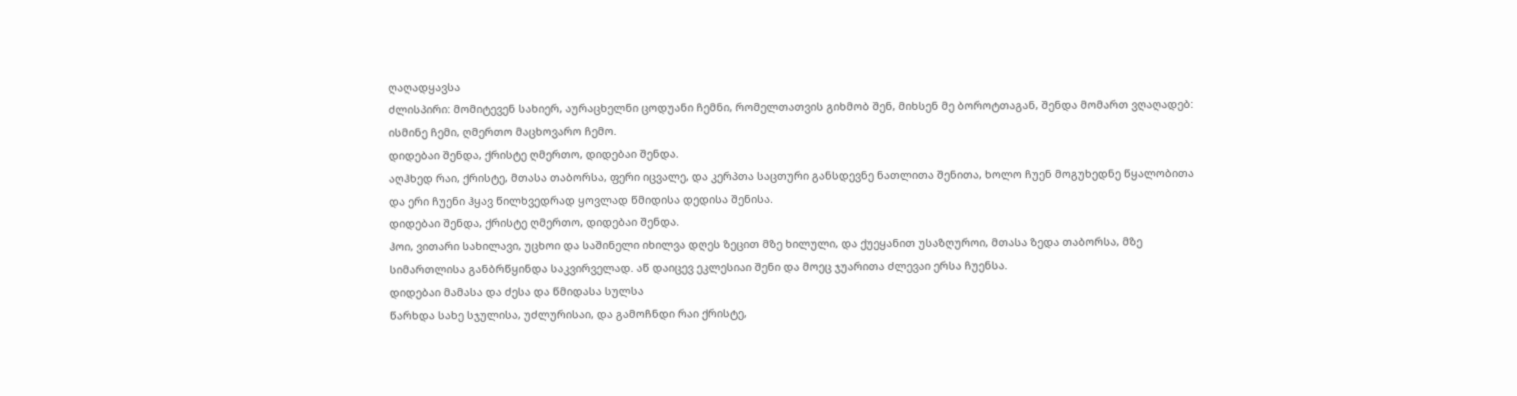ღაღადყავსა
ძლისპირი: მომიტევენ სახიერ, აურაცხელნი ცოდუანი ჩემნი, რომელთათვის გიხმობ შენ, მიხსენ მე ბოროტთაგან, შენდა მომართ ვღაღადებ: ისმინე ჩემი, ღმერთო მაცხოვარო ჩემო.
დიდებაი შენდა, ქრისტე ღმერთო, დიდებაი შენდა.
აღჰხედ რაი, ქრისტე, მთასა თაბორსა, ფერი იცვალე, და კერპთა საცთური განსდევნე ნათლითა შენითა, ხოლო ჩუენ მოგუხედნე წყალობითა და ერი ჩუენი ჰყავ წილხვედრად ყოვლად წმიდისა დედისა შენისა.
დიდებაი შენდა, ქრისტე ღმერთო, დიდებაი შენდა.
ჰოი, ვითარი სახილავი, უცხოი და საშინელი იხილვა დღეს ზეცით მზე ხილული, და ქუეყანით უსაზღუროი, მთასა ზედა თაბორსა, მზე სიმართლისა განბრწყინდა საკვირველად. აწ დაიცევ ეკლესიაი შენი და მოეც ჯუარითა ძლევაი ერსა ჩუენსა.
დიდებაი მამასა და ძესა და წმიდასა სულსა
წარხდა სახე სჯულისა, უძლურისაი, და გამოჩნდი რაი ქრისტე,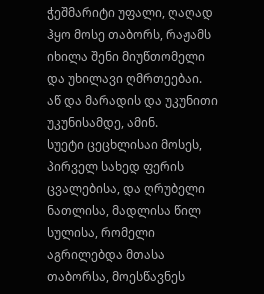ჭეშმარიტი უფალი, ღაღად ჰყო მოსე თაბორს, რაჟამს იხილა შენი მიუწთომელი და უხილავი ღმრთეებაი.
აწ და მარადის და უკუნითი უკუნისამდე, ამინ.
სუეტი ცეცხლისაი მოსეს, პირველ სახედ ფერის ცვალებისა, და ღრუბელი ნათლისა, მადლისა წილ სულისა, რომელი აგრილებდა მთასა თაბორსა, მოესწავნეს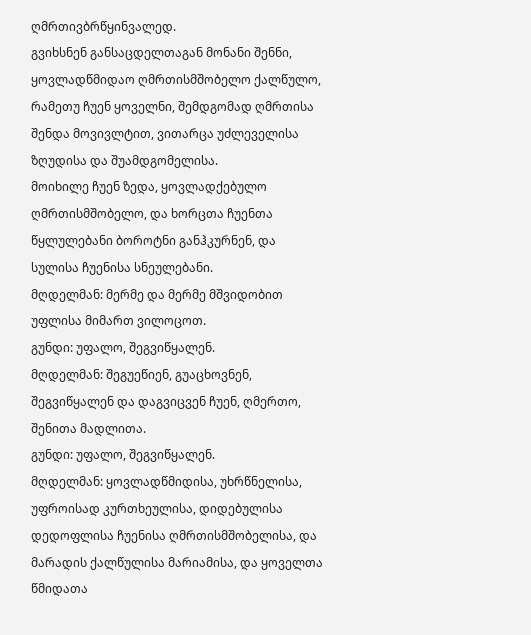ღმრთივბრწყინვალედ.
გვიხსნენ განსაცდელთაგან მონანი შენნი, ყოვლადწმიდაო ღმრთისმშობელო ქალწულო, რამეთუ ჩუენ ყოველნი, შემდგომად ღმრთისა შენდა მოვივლტით, ვითარცა უძლეველისა ზღუდისა და შუამდგომელისა.
მოიხილე ჩუენ ზედა, ყოვლადქებულო ღმრთისმშობელო, და ხორცთა ჩუენთა წყლულებანი ბოროტნი განჰკურნენ, და სულისა ჩუენისა სნეულებანი.
მღდელმან: მერმე და მერმე მშვიდობით უფლისა მიმართ ვილოცოთ.
გუნდი: უფალო, შეგვიწყალენ.
მღდელმან: შეგუეწიენ, გუაცხოვნენ, შეგვიწყალენ და დაგვიცვენ ჩუენ, ღმერთო, შენითა მადლითა.
გუნდი: უფალო, შეგვიწყალენ.
მღდელმან: ყოვლადწმიდისა, უხრწნელისა, უფროისად კურთხეულისა, დიდებულისა დედოფლისა ჩუენისა ღმრთისმშობელისა, და მარადის ქალწულისა მარიამისა, და ყოველთა წმიდათა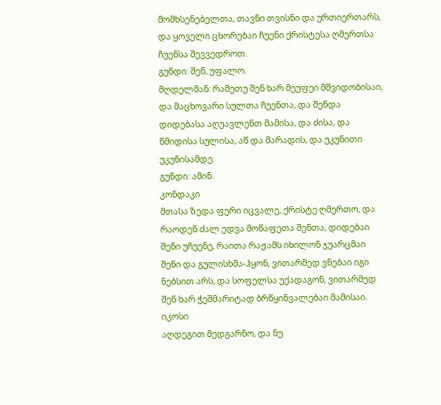მომხსენებელთა, თავნი თვისნი და ურთიერთარს, და ყოველი ცხორებაი ჩუენი ქრისტესა ღმერთსა ჩუენსა შევვედროთ.
გუნდი: შენ, უფალო.
მღდელმან: რამეთუ შენ ხარ მეუფეი მშვიდობისაი, და მაცხოვარი სულთა ჩუენთა, და შენდა დიდებასა აღუავლენთ მამისა, და ძისა, და წმიდისა სულისა, აწ და მარადის, და უკუნითი უკუნისამდე.
გუნდი: ამინ.
კონდაკი
მთასა ზედა ფერი იცვალე, ქრისტე ღმერთო, და რაოდენ ძალ ედვა მოწაფეთა შენთა, დიდებაი შენი უჩუენე, რაითა რაჟამს იხილონ ჯუარცმაი შენი და გულისხმა-ჰყონ, ვითარმედ ვნებაი იგი ნებსით არს, და სოფელსა უქადაგონ, ვითარმედ შენ ხარ ჭეშმარიტად ბრწყინვალებაი მამისაი.
იკოსი
აღდეგით მედგარნო, და ნუ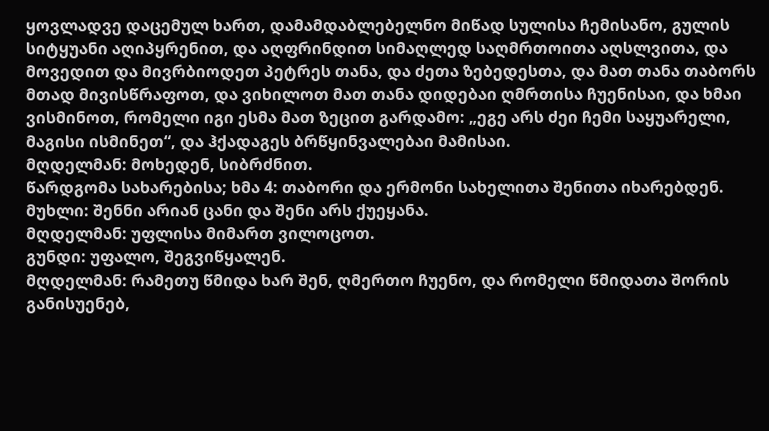ყოვლადვე დაცემულ ხართ, დამამდაბლებელნო მიწად სულისა ჩემისანო, გულის სიტყუანი აღიპყრენით, და აღფრინდით სიმაღლედ საღმრთოითა აღსლვითა, და მოვედით და მივრბიოდეთ პეტრეს თანა, და ძეთა ზებედესთა, და მათ თანა თაბორს მთად მივისწრაფოთ, და ვიხილოთ მათ თანა დიდებაი ღმრთისა ჩუენისაი, და ხმაი ვისმინოთ, რომელი იგი ესმა მათ ზეცით გარდამო: „ეგე არს ძეი ჩემი საყუარელი, მაგისი ისმინეთ“, და ჰქადაგეს ბრწყინვალებაი მამისაი.
მღდელმან: მოხედენ, სიბრძნით.
წარდგომა სახარებისა; ხმა 4: თაბორი და ერმონი სახელითა შენითა იხარებდენ.
მუხლი: შენნი არიან ცანი და შენი არს ქუეყანა.
მღდელმან: უფლისა მიმართ ვილოცოთ.
გუნდი: უფალო, შეგვიწყალენ.
მღდელმან: რამეთუ წმიდა ხარ შენ, ღმერთო ჩუენო, და რომელი წმიდათა შორის განისუენებ,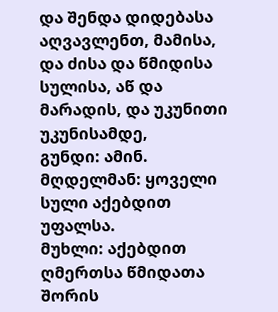და შენდა დიდებასა აღვავლენთ, მამისა, და ძისა და წმიდისა სულისა, აწ და მარადის, და უკუნითი უკუნისამდე,
გუნდი: ამინ.
მღდელმან: ყოველი სული აქებდით უფალსა.
მუხლი: აქებდით ღმერთსა წმიდათა შორის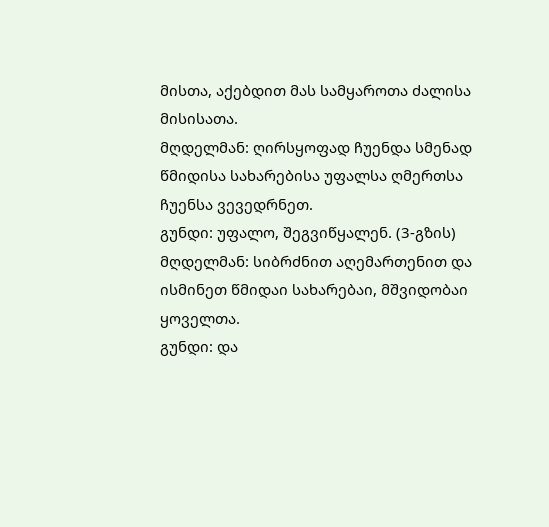მისთა, აქებდით მას სამყაროთა ძალისა მისისათა.
მღდელმან: ღირსყოფად ჩუენდა სმენად წმიდისა სახარებისა უფალსა ღმერთსა ჩუენსა ვევედრნეთ.
გუნდი: უფალო, შეგვიწყალენ. (3-გზის)
მღდელმან: სიბრძნით აღემართენით და ისმინეთ წმიდაი სახარებაი, მშვიდობაი ყოველთა.
გუნდი: და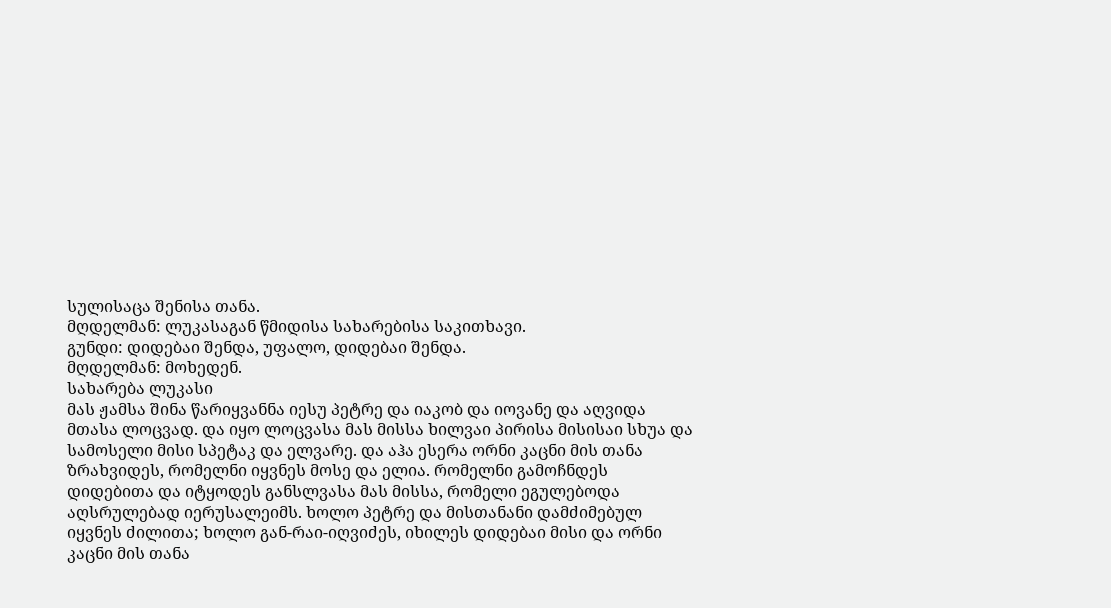სულისაცა შენისა თანა.
მღდელმან: ლუკასაგან წმიდისა სახარებისა საკითხავი.
გუნდი: დიდებაი შენდა, უფალო, დიდებაი შენდა.
მღდელმან: მოხედენ.
სახარება ლუკასი
მას ჟამსა შინა წარიყვანნა იესუ პეტრე და იაკობ და იოვანე და აღვიდა მთასა ლოცვად. და იყო ლოცვასა მას მისსა ხილვაი პირისა მისისაი სხუა და სამოსელი მისი სპეტაკ და ელვარე. და აჰა ესერა ორნი კაცნი მის თანა ზრახვიდეს, რომელნი იყვნეს მოსე და ელია. რომელნი გამოჩნდეს დიდებითა და იტყოდეს განსლვასა მას მისსა, რომელი ეგულებოდა აღსრულებად იერუსალეიმს. ხოლო პეტრე და მისთანანი დამძიმებულ იყვნეს ძილითა; ხოლო გან-რაი-იღვიძეს, იხილეს დიდებაი მისი და ორნი კაცნი მის თანა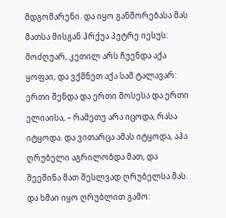მდგომარენი. და იყო განშორებასა მას მათსა მისგან ჰრქუა პეტრე იესუს: მოძღუარ, კეთილ არს ჩუენდა აქა ყოფაი, და ვქმნეთ აქა სამ ტალავარ: ერთი შენდა და ერთი მოსესა და ერთი ელიაისა, – რამეთუ არა იცოდა, რასა იტყოდა. და ვითარცა ამას იტყოდა, აჰა ღრუბელი აგრილობდა მათ, და შეეშინა მათ შესლვად ღრუბელსა მას. და ხმაი იყო ღრუბლით გამო: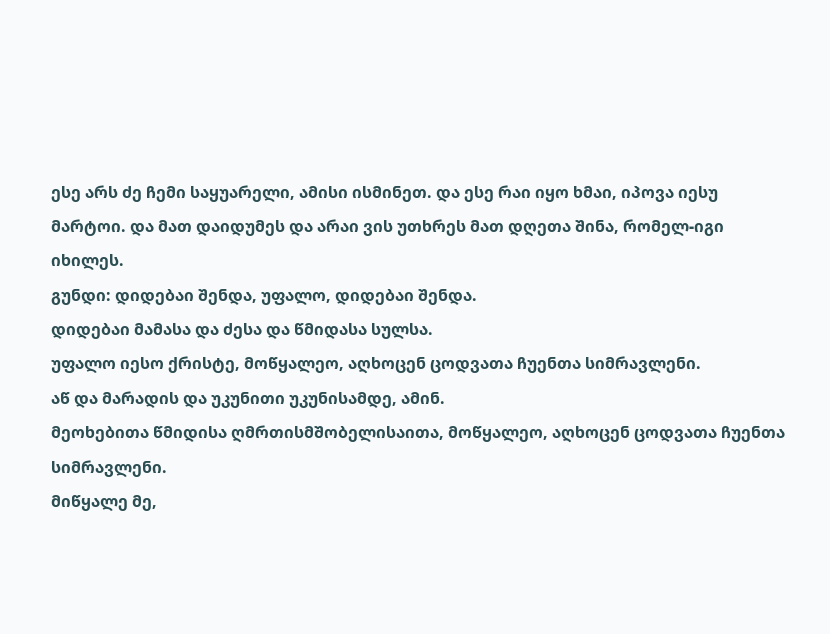ესე არს ძე ჩემი საყუარელი, ამისი ისმინეთ. და ესე რაი იყო ხმაი, იპოვა იესუ მარტოი. და მათ დაიდუმეს და არაი ვის უთხრეს მათ დღეთა შინა, რომელ-იგი იხილეს.
გუნდი: დიდებაი შენდა, უფალო, დიდებაი შენდა.
დიდებაი მამასა და ძესა და წმიდასა სულსა.
უფალო იესო ქრისტე, მოწყალეო, აღხოცენ ცოდვათა ჩუენთა სიმრავლენი.
აწ და მარადის და უკუნითი უკუნისამდე, ამინ.
მეოხებითა წმიდისა ღმრთისმშობელისაითა, მოწყალეო, აღხოცენ ცოდვათა ჩუენთა სიმრავლენი.
მიწყალე მე,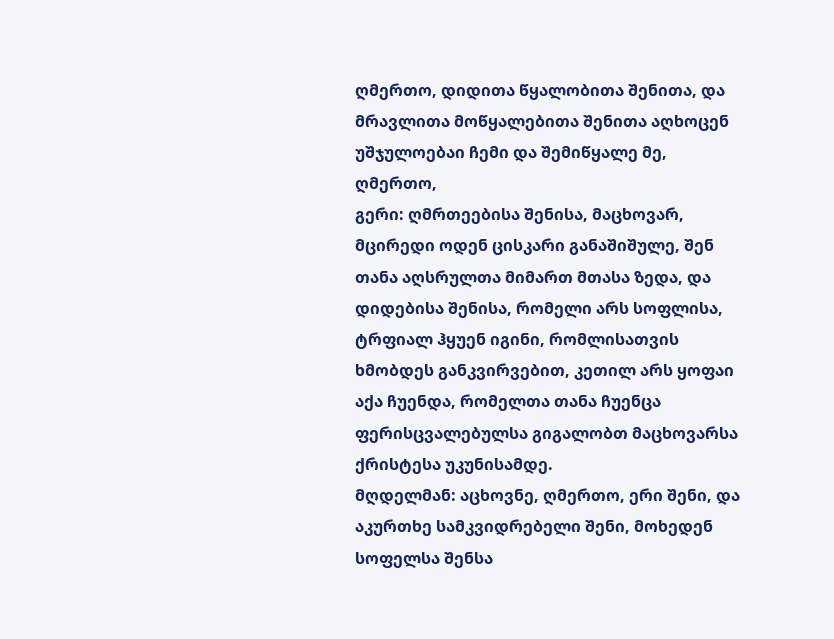ღმერთო, დიდითა წყალობითა შენითა, და მრავლითა მოწყალებითა შენითა აღხოცენ უშჯულოებაი ჩემი და შემიწყალე მე, ღმერთო,
გერი: ღმრთეებისა შენისა, მაცხოვარ, მცირედი ოდენ ცისკარი განაშიშულე, შენ თანა აღსრულთა მიმართ მთასა ზედა, და დიდებისა შენისა, რომელი არს სოფლისა, ტრფიალ ჰყუენ იგინი, რომლისათვის ხმობდეს განკვირვებით, კეთილ არს ყოფაი აქა ჩუენდა, რომელთა თანა ჩუენცა ფერისცვალებულსა გიგალობთ მაცხოვარსა ქრისტესა უკუნისამდე.
მღდელმან: აცხოვნე, ღმერთო, ერი შენი, და აკურთხე სამკვიდრებელი შენი, მოხედენ სოფელსა შენსა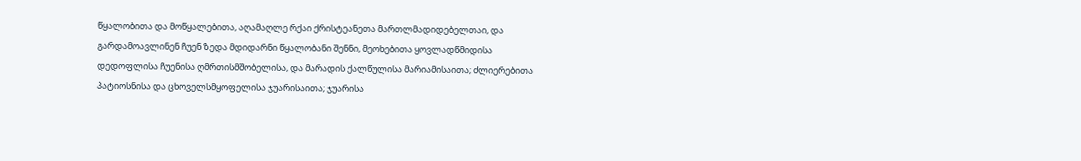წყალობითა და მოწყალებითა, აღამაღლე რქაი ქრისტეანეთა მართლმადიდებელთაი, და გარდამოავლინენ ჩუენ ზედა მდიდარნი წყალობანი შენნი, მეოხებითა ყოვლადწმიდისა დედოფლისა ჩუენისა ღმრთისმშობელისა, და მარადის ქალწულისა მარიამისაითა; ძლიერებითა პატიოსნისა და ცხოველსმყოფელისა ჯუარისაითა; ჯუარისა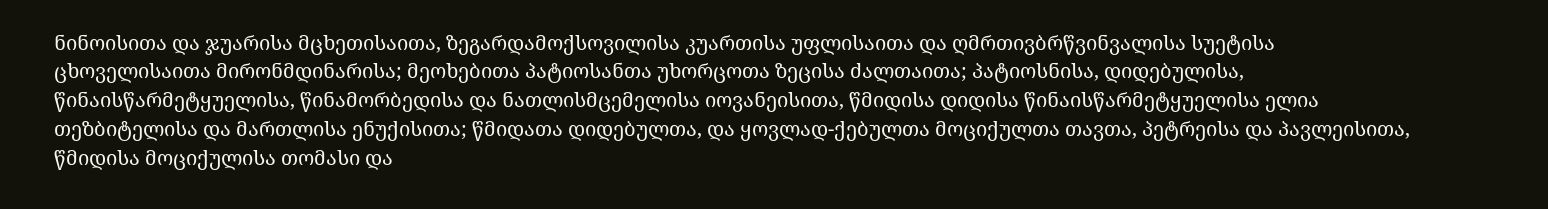ნინოისითა და ჯუარისა მცხეთისაითა, ზეგარდამოქსოვილისა კუართისა უფლისაითა და ღმრთივბრწვინვალისა სუეტისა ცხოველისაითა მირონმდინარისა; მეოხებითა პატიოსანთა უხორცოთა ზეცისა ძალთაითა; პატიოსნისა, დიდებულისა, წინაისწარმეტყუელისა, წინამორბედისა და ნათლისმცემელისა იოვანეისითა, წმიდისა დიდისა წინაისწარმეტყუელისა ელია თეზბიტელისა და მართლისა ენუქისითა; წმიდათა დიდებულთა, და ყოვლად-ქებულთა მოციქულთა თავთა, პეტრეისა და პავლეისითა, წმიდისა მოციქულისა თომასი და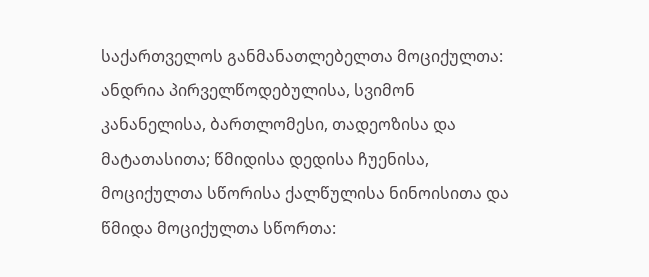საქართველოს განმანათლებელთა მოციქულთა: ანდრია პირველწოდებულისა, სვიმონ კანანელისა, ბართლომესი, თადეოზისა და მატათასითა; წმიდისა დედისა ჩუენისა, მოციქულთა სწორისა ქალწულისა ნინოისითა და წმიდა მოციქულთა სწორთა: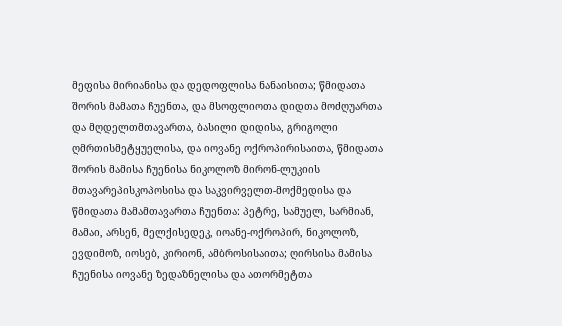მეფისა მირიანისა და დედოფლისა ნანაისითა; წმიდათა შორის მამათა ჩუენთა, და მსოფლიოთა დიდთა მოძღუართა და მღდელთმთავართა, ბასილი დიდისა, გრიგოლი ღმრთისმეტყუელისა, და იოვანე ოქროპირისაითა, წმიდათა შორის მამისა ჩუენისა ნიკოლოზ მირონ-ლუკიის მთავარეპისკოპოსისა და საკვირველთ-მოქმედისა და წმიდათა მამამთავართა ჩუენთა: პეტრე, სამუელ, სარმიან, მამაი, არსენ, მელქისედეკ, იოანე-ოქროპირ, ნიკოლოზ, ევდიმოზ, იოსებ, კირიონ, ამბროსისაითა; ღირსისა მამისა ჩუენისა იოვანე ზედაზნელისა და ათორმეტთა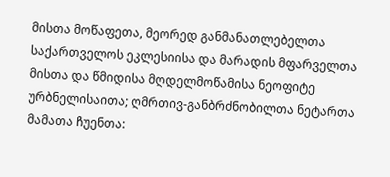მისთა მოწაფეთა, მეორედ განმანათლებელთა საქართველოს ეკლესიისა და მარადის მფარველთა მისთა და წმიდისა მღდელმოწამისა ნეოფიტე ურბნელისაითა; ღმრთივ-განბრძნობილთა ნეტართა მამათა ჩუენთა: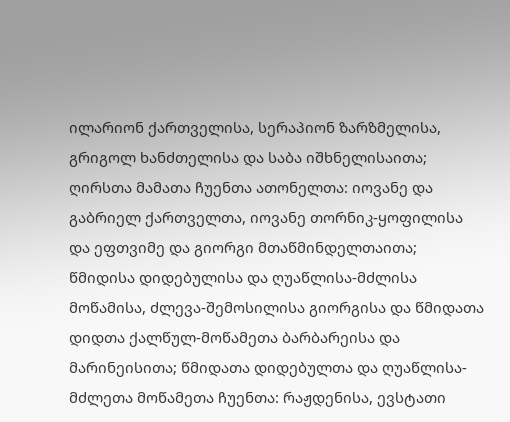ილარიონ ქართველისა, სერაპიონ ზარზმელისა, გრიგოლ ხანძთელისა და საბა იშხნელისაითა; ღირსთა მამათა ჩუენთა ათონელთა: იოვანე და გაბრიელ ქართველთა, იოვანე თორნიკ-ყოფილისა და ეფთვიმე და გიორგი მთაწმინდელთაითა; წმიდისა დიდებულისა და ღუაწლისა-მძლისა მოწამისა, ძლევა-შემოსილისა გიორგისა და წმიდათა დიდთა ქალწულ-მოწამეთა ბარბარეისა და მარინეისითა; წმიდათა დიდებულთა და ღუაწლისა-მძლეთა მოწამეთა ჩუენთა: რაჟდენისა, ევსტათი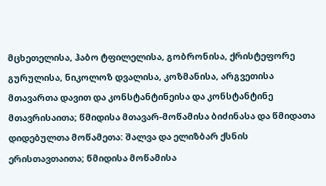მცხეთელისა, ჰაბო ტფილელისა, გობრონისა, ქრისტეფორე გურულისა, ნიკოლოზ დვალისა, კოზმანისა, არგვეთისა მთავართა დავით და კონსტანტინეისა და კონსტანტინე მთავრისაითა; წმიდისა მთავარ-მოწამისა ბიძინასა და წმიდათა დიდებულთა მოწამეთა: შალვა და ელიზბარ ქსნის ერისთავთაითა; წმიდისა მოწამისა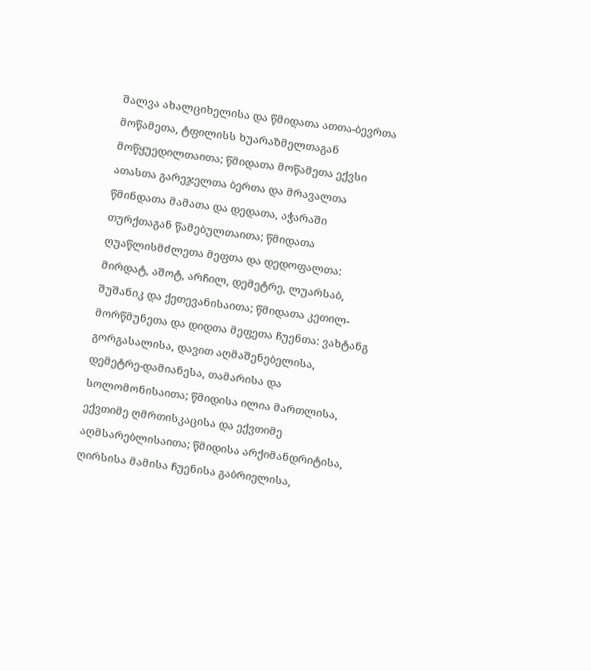შალვა ახალციხელისა და წმიდათა ათთა-ბევრთა მოწამეთა, ტფილისს ხუარაზმელთაგან მოწყუედილთაითა; წმიდათა მოწამეთა ექვსი ათასთა გარეჯელთა ბერთა და მრავალთა წმინდათა მამათა და დედათა, აჭარაში თურქთაგან წამებულთაითა; წმიდათა ღუაწლისმძლეთა მეფთა და დედოფალთა: მირდატ, აშოტ, არჩილ, დემეტრე, ლუარსაბ, შუშანიკ და ქეთევანისაითა; წმიდათა კეთილ-მორწმუნეთა და დიდთა მეფეთა ჩუენთა: ვახტანგ გორგასალისა, დავით აღმაშენებელისა, დემეტრე-დამიანესა, თამარისა და სოლომონისაითა; წმიდისა ილია მართლისა, ექვთიმე ღმრთისკაცისა და ექვთიმე აღმსარებლისაითა; წმიდისა არქიმანდრიტისა, ღირსისა მამისა ჩუენისა გაბრიელისა,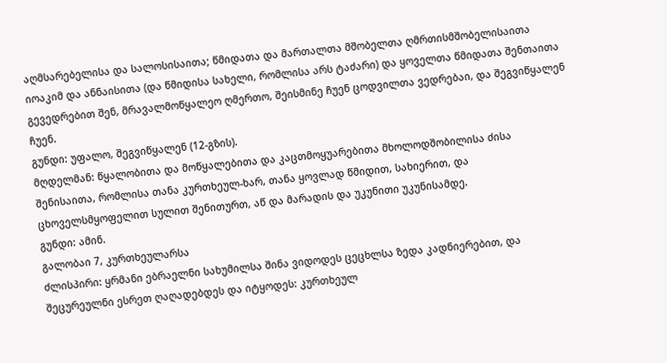აღმსარებელისა და სალოსისაითა; წმიდათა და მართალთა მშობელთა ღმრთისმშობელისაითა იოაკიმ და ანნაისითა (და წმიდისა სახელი, რომლისა არს ტაძარი) და ყოველთა წმიდათა შენთაითა გევედრებით შენ, მრავალმოწყალეო ღმერთო, შეისმინე ჩუენ ცოდვილთა ვედრებაი, და შეგვიწყალენ ჩუენ.
გუნდი: უფალო, შეგვიწყალენ (12-გზის).
მღდელმან: წყალობითა და მოწყალებითა და კაცთმოყუარებითა მხოლოდშობილისა ძისა შენისაითა, რომლისა თანა კურთხეულ-ხარ, თანა ყოვლად წმიდით, სახიერით, და ცხოველსმყოფელით სულით შენითურთ, აწ და მარადის და უკუნითი უკუნისამდე.
გუნდი: ამინ.
გალობაი 7, კურთხეულარსა
ძლისპირი: ყრმანი ებრაელნი სახუმილსა შინა ვიდოდეს ცეცხლსა ზედა კადნიერებით, და შეცურეულნი ესრეთ ღაღადებდეს და იტყოდეს: კურთხეულ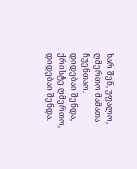ხარ შენ, უფალო, ღმერთო მამათა ჩუენთაო.
დიდებაი შენდა, ქრისტე ღმერთო, დიდებაი შენდა.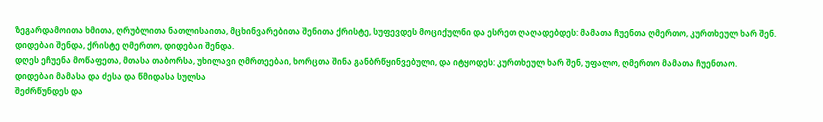ზეგარდამოითა ხმითა, ღრუბლითა ნათლისაითა, მცხინვარებითა შენითა ქრისტე, სუფევდეს მოციქულნი და ესრეთ ღაღადებდეს: მამათა ჩუენთა ღმერთო, კურთხეულ ხარ შენ.
დიდებაი შენდა, ქრისტე ღმერთო, დიდებაი შენდა.
დღეს ეჩუენა მოწაფეთა, მთასა თაბორსა, უხილავი ღმრთეებაი, ხორცთა შინა განბრწყინვებული, და იტყოდეს: კურთხეულ ხარ შენ, უფალო, ღმერთო მამათა ჩუენთაო.
დიდებაი მამასა და ძესა და წმიდასა სულსა
შეძრწუნდეს და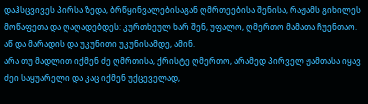დაჰსცვივეს პირსა ზედა, ბრწყინვალებისაგან ღმრთეებისა შენისა, რაჟამს გიხილეს მოწაფეთა და ღაღადებდეს: კურთხეულ ხარ შენ, უფალო, ღმერთო მამათა ჩუენთაო.
აწ და მარადის და უკუნითი უკუნისამდე, ამინ.
არა თუ მადლით იქმენ ძე ღმრთისა, ქრისტე ღმერთო, არამედ პირველ ჟამთასა იყავ ძეი საყუარელი და კაც იქმენ უქცეველად,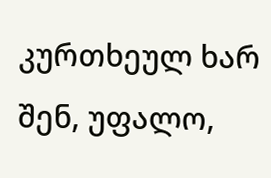კურთხეულ ხარ შენ, უფალო,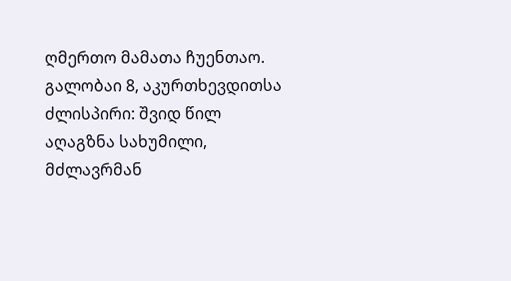ღმერთო მამათა ჩუენთაო.
გალობაი 8, აკურთხევდითსა
ძლისპირი: შვიდ წილ აღაგზნა სახუმილი, მძლავრმან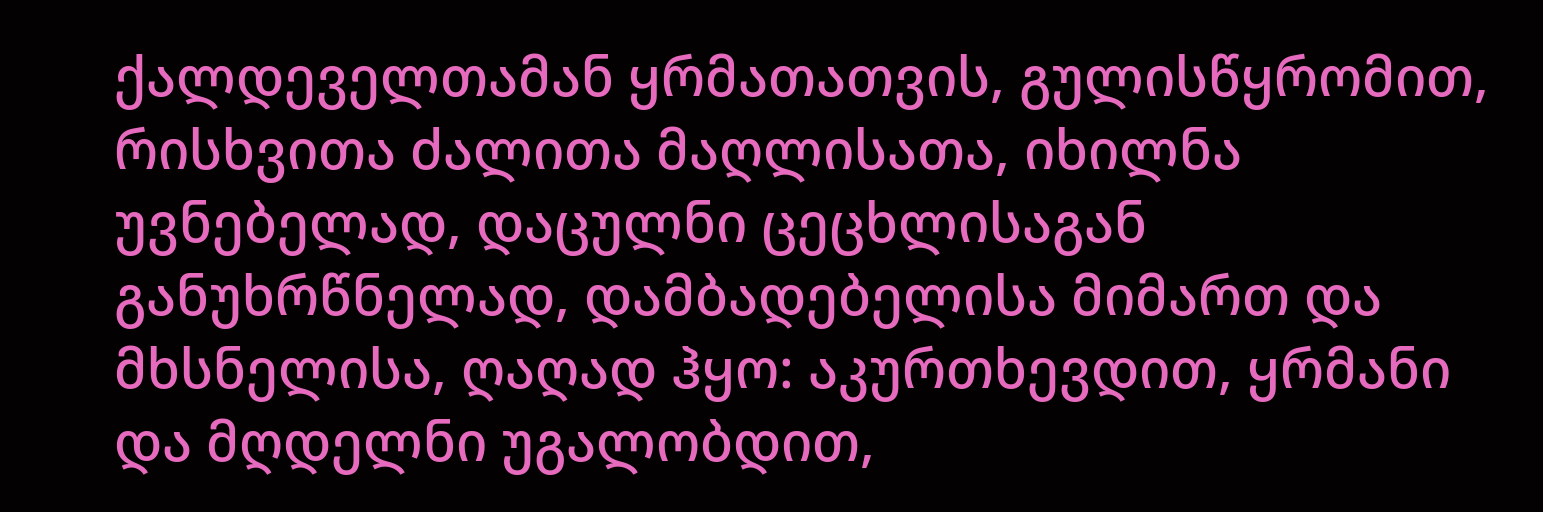ქალდეველთამან ყრმათათვის, გულისწყრომით, რისხვითა ძალითა მაღლისათა, იხილნა უვნებელად, დაცულნი ცეცხლისაგან განუხრწნელად, დამბადებელისა მიმართ და მხსნელისა, ღაღად ჰყო: აკურთხევდით, ყრმანი და მღდელნი უგალობდით,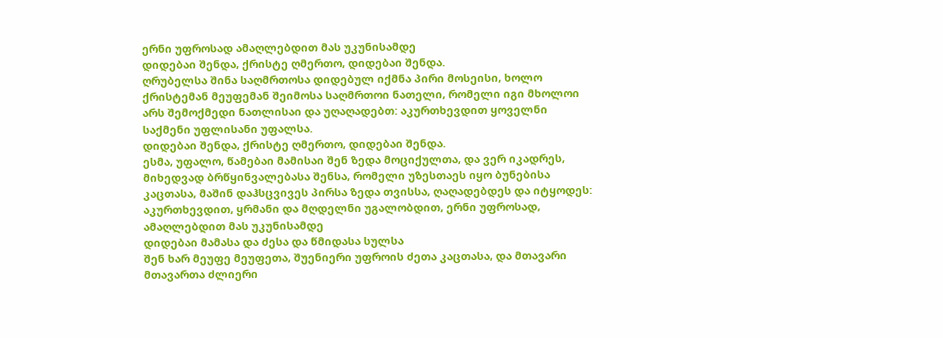ერნი უფროსად ამაღლებდით მას უკუნისამდე
დიდებაი შენდა, ქრისტე ღმერთო, დიდებაი შენდა.
ღრუბელსა შინა საღმრთოსა დიდებულ იქმნა პირი მოსეისი, ხოლო ქრისტემან მეუფემან შეიმოსა საღმრთოი ნათელი, რომელი იგი მხოლოი არს შემოქმედი ნათლისაი და უღაღადებთ: აკურთხევდით ყოველნი საქმენი უფლისანი უფალსა.
დიდებაი შენდა, ქრისტე ღმერთო, დიდებაი შენდა.
ესმა, უფალო, წამებაი მამისაი შენ ზედა მოციქულთა, და ვერ იკადრეს, მიხედვად ბრწყინვალებასა შენსა, რომელი უზესთაეს იყო ბუნებისა კაცთასა, მაშინ დაჰსცვივეს პირსა ზედა თვისსა, ღაღადებდეს და იტყოდეს: აკურთხევდით, ყრმანი და მღდელნი უგალობდით, ერნი უფროსად, ამაღლებდით მას უკუნისამდე
დიდებაი მამასა და ძესა და წმიდასა სულსა
შენ ხარ მეუფე მეუფეთა, შუენიერი უფროის ძეთა კაცთასა, და მთავარი მთავართა ძლიერი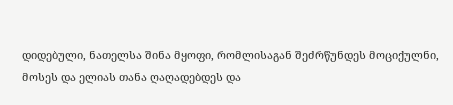დიდებული, ნათელსა შინა მყოფი, რომლისაგან შეძრწუნდეს მოციქულნი, მოსეს და ელიას თანა ღაღადებდეს და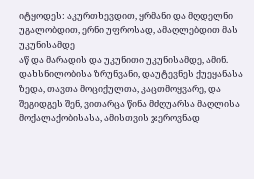იტყოდეს: აკურთხევდით, ყრმანი და მღდელნი უგალობდით, ერნი უფროსად, ამაღლებდით მას უკუნისამდე
აწ და მარადის და უკუნითი უკუნისამდე, ამინ.
დახსნილობისა ზრუნვანი, დაუტევნეს ქუეყანასა ზედა, თავთა მოციქულთა, კაცთმოყვარე, და შეგიდგეს შენ, ვითარცა წინა მძღუარსა მაღლისა მოქალაქობისასა, ამისთვის ჯეროვნად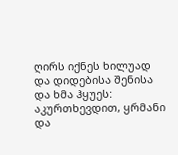ღირს იქნეს ხილუად და დიდებისა შენისა და ხმა ჰყუეს: აკურთხევდით, ყრმანი და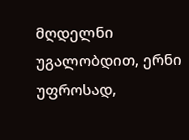მღდელნი უგალობდით, ერნი უფროსად,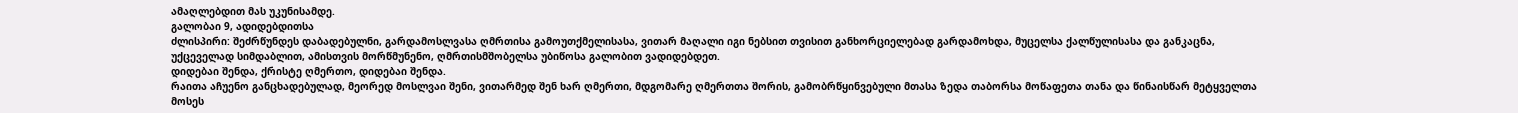ამაღლებდით მას უკუნისამდე.
გალობაი 9, ადიდებდითსა
ძლისპირი: შეძრწუნდეს დაბადებულნი, გარდამოსლვასა ღმრთისა გამოუთქმელისასა, ვითარ მაღალი იგი ნებსით თვისით განხორციელებად გარდამოხდა, მუცელსა ქალწულისასა და განკაცნა, უქცეველად სიმდაბლით, ამისთვის მორწმუნენო, ღმრთისმშობელსა უბიწოსა გალობით ვადიდებდეთ.
დიდებაი შენდა, ქრისტე ღმერთო, დიდებაი შენდა.
რაითა აჩუენო განცხადებულად, მეორედ მოსლვაი შენი, ვითარმედ შენ ხარ ღმერთი, მდგომარე ღმერთთა შორის, გამობრწყინვებული მთასა ზედა თაბორსა მოწაფეთა თანა და წინაისწარ მეტყველთა მოსეს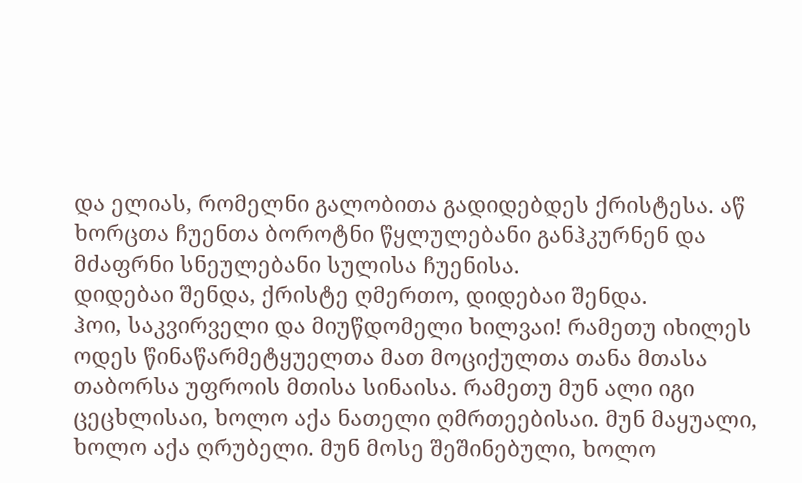და ელიას, რომელნი გალობითა გადიდებდეს ქრისტესა. აწ ხორცთა ჩუენთა ბოროტნი წყლულებანი განჰკურნენ და მძაფრნი სნეულებანი სულისა ჩუენისა.
დიდებაი შენდა, ქრისტე ღმერთო, დიდებაი შენდა.
ჰოი, საკვირველი და მიუწდომელი ხილვაი! რამეთუ იხილეს ოდეს წინაწარმეტყუელთა მათ მოციქულთა თანა მთასა თაბორსა უფროის მთისა სინაისა. რამეთუ მუნ ალი იგი ცეცხლისაი, ხოლო აქა ნათელი ღმრთეებისაი. მუნ მაყუალი, ხოლო აქა ღრუბელი. მუნ მოსე შეშინებული, ხოლო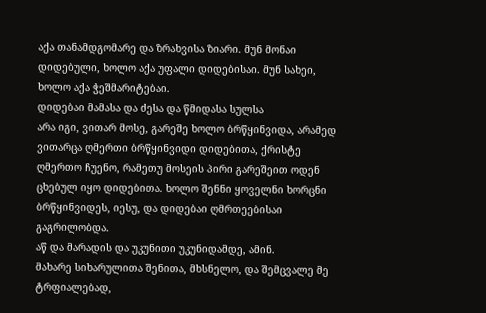აქა თანამდგომარე და ზრახვისა ზიარი. მუნ მონაი დიდებული, ხოლო აქა უფალი დიდებისაი. მუნ სახეი, ხოლო აქა ჭეშმარიტებაი.
დიდებაი მამასა და ძესა და წმიდასა სულსა
არა იგი, ვითარ მოსე, გარეშე ხოლო ბრწყინვიდა, არამედ ვითარცა ღმერთი ბრწყინვიდი დიდებითა, ქრისტე ღმერთო ჩუენო, რამეთუ მოსეის პირი გარეშეით ოდენ ცხებულ იყო დიდებითა. ხოლო შენნი ყოველნი ხორცნი ბრწყინვიდეს, იესუ, და დიდებაი ღმრთეებისაი გაგრილობდა.
აწ და მარადის და უკუნითი უკუნიდამდე, ამინ.
მახარე სიხარულითა შენითა, მხსნელო, და შემცვალე მე ტრფიალებად,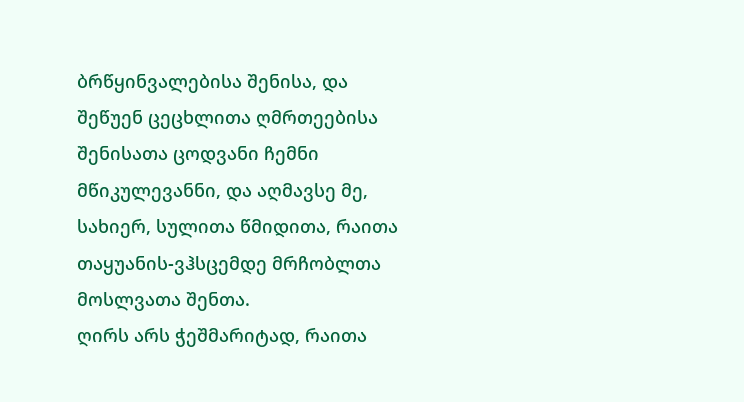ბრწყინვალებისა შენისა, და შეწუენ ცეცხლითა ღმრთეებისა შენისათა ცოდვანი ჩემნი მწიკულევანნი, და აღმავსე მე, სახიერ, სულითა წმიდითა, რაითა თაყუანის-ვჰსცემდე მრჩობლთა მოსლვათა შენთა.
ღირს არს ჭეშმარიტად, რაითა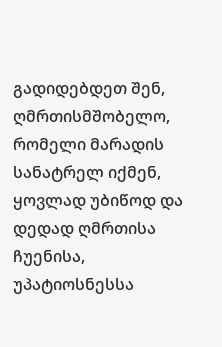გადიდებდეთ შენ, ღმრთისმშობელო, რომელი მარადის სანატრელ იქმენ, ყოვლად უბიწოდ და დედად ღმრთისა ჩუენისა, უპატიოსნესსა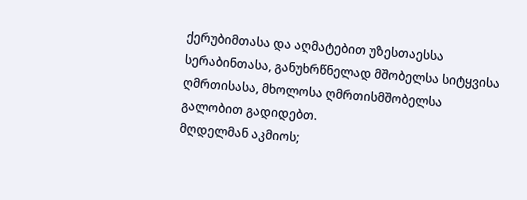ქერუბიმთასა და აღმატებით უზესთაესსა სერაბინთასა, განუხრწნელად მშობელსა სიტყვისა ღმრთისასა, მხოლოსა ღმრთისმშობელსა გალობით გადიდებთ.
მღდელმან აკმიოს;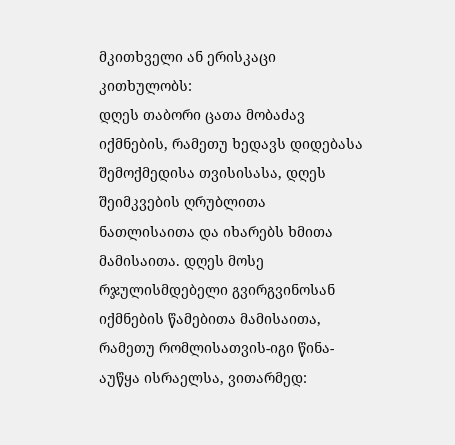მკითხველი ან ერისკაცი კითხულობს:
დღეს თაბორი ცათა მობაძავ იქმნების, რამეთუ ხედავს დიდებასა შემოქმედისა თვისისასა, დღეს შეიმკვების ღრუბლითა ნათლისაითა და იხარებს ხმითა მამისაითა. დღეს მოსე რჯულისმდებელი გვირგვინოსან იქმნების წამებითა მამისაითა, რამეთუ რომლისათვის-იგი წინა-აუწყა ისრაელსა, ვითარმედ: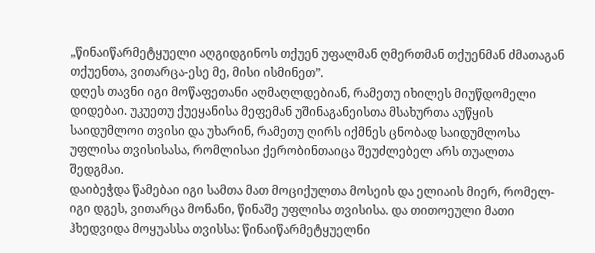„წინაიწარმეტყუელი აღგიდგინოს თქუენ უფალმან ღმერთმან თქუენმან ძმათაგან თქუენთა, ვითარცა-ესე მე, მისი ისმინეთ”.
დღეს თავნი იგი მოწაფეთანი აღმაღლდებიან, რამეთუ იხილეს მიუწდომელი დიდებაი. უკუეთუ ქუეყანისა მეფემან უშინაგანეისთა მსახურთა აუწყის საიდუმლოი თვისი და უხარინ, რამეთუ ღირს იქმნეს ცნობად საიდუმლოსა უფლისა თვისისასა, რომლისაი ქერობინთაიცა შეუძლებელ არს თუალთა შედგმაი.
დაიბეჭდა წამებაი იგი სამთა მათ მოციქულთა მოსეის და ელიაის მიერ, რომელ-იგი დგეს, ვითარცა მონანი, წინაშე უფლისა თვისისა. და თითოეული მათი ჰხედვიდა მოყუასსა თვისსა: წინაიწარმეტყუელნი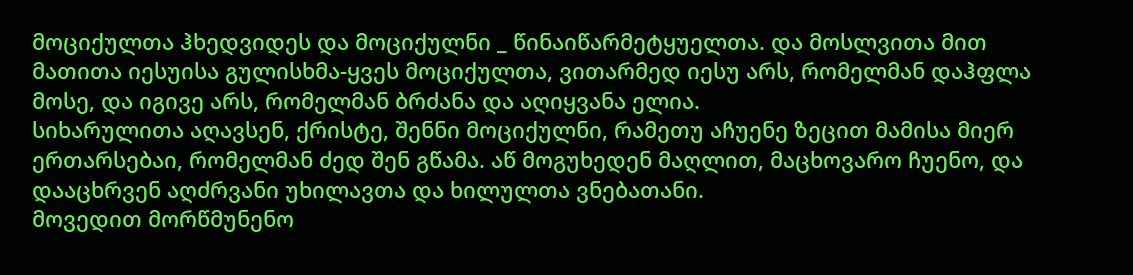მოციქულთა ჰხედვიდეს და მოციქულნი _ წინაიწარმეტყუელთა. და მოსლვითა მით მათითა იესუისა გულისხმა-ყვეს მოციქულთა, ვითარმედ იესუ არს, რომელმან დაჰფლა მოსე, და იგივე არს, რომელმან ბრძანა და აღიყვანა ელია.
სიხარულითა აღავსენ, ქრისტე, შენნი მოციქულნი, რამეთუ აჩუენე ზეცით მამისა მიერ ერთარსებაი, რომელმან ძედ შენ გწამა. აწ მოგუხედენ მაღლით, მაცხოვარო ჩუენო, და დააცხრვენ აღძრვანი უხილავთა და ხილულთა ვნებათანი.
მოვედით მორწმუნენო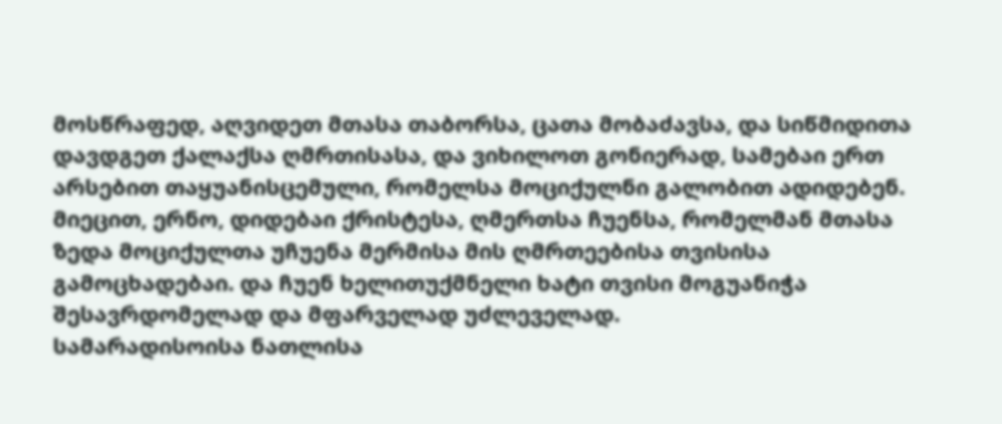მოსწრაფედ, აღვიდეთ მთასა თაბორსა, ცათა მობაძავსა, და სიწმიდითა დავდგეთ ქალაქსა ღმრთისასა, და ვიხილოთ გონიერად, სამებაი ერთ არსებით თაყუანისცემული, რომელსა მოციქულნი გალობით ადიდებენ.
მიეცით, ერნო, დიდებაი ქრისტესა, ღმერთსა ჩუენსა, რომელმან მთასა ზედა მოციქულთა უჩუენა მერმისა მის ღმრთეებისა თვისისა გამოცხადებაი. და ჩუენ ხელითუქმნელი ხატი თვისი მოგუანიჭა შესავრდომელად და მფარველად უძლეველად.
სამარადისოისა ნათლისა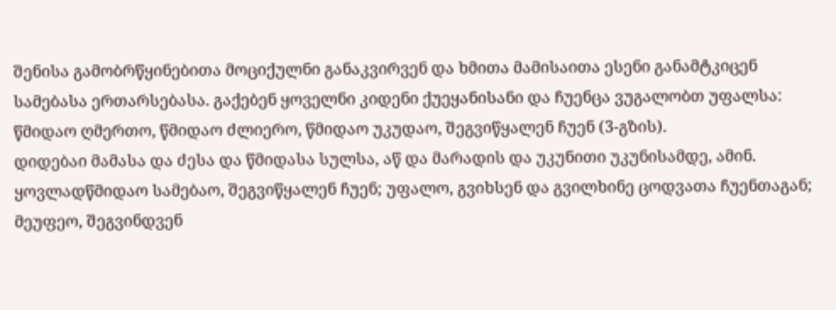შენისა გამობრწყინებითა მოციქულნი განაკვირვენ და ხმითა მამისაითა ესენი განამტკიცენ სამებასა ერთარსებასა. გაქებენ ყოველნი კიდენი ქუეყანისანი და ჩუენცა ვუგალობთ უფალსა:
წმიდაო ღმერთო, წმიდაო ძლიერო, წმიდაო უკუდაო, შეგვიწყალენ ჩუენ (3-გზის).
დიდებაი მამასა და ძესა და წმიდასა სულსა, აწ და მარადის და უკუნითი უკუნისამდე, ამინ.
ყოვლადწმიდაო სამებაო, შეგვიწყალენ ჩუენ; უფალო, გვიხსენ და გვილხინე ცოდვათა ჩუენთაგან; მეუფეო, შეგვინდვენ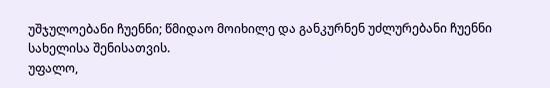უშჯულოებანი ჩუენნი; წმიდაო მოიხილე და განკურნენ უძლურებანი ჩუენნი სახელისა შენისათვის.
უფალო,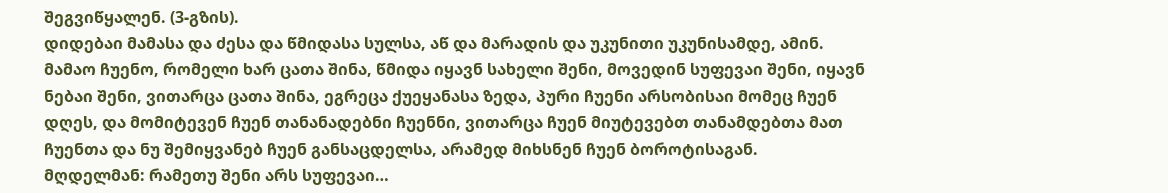შეგვიწყალენ. (3-გზის).
დიდებაი მამასა და ძესა და წმიდასა სულსა, აწ და მარადის და უკუნითი უკუნისამდე, ამინ.
მამაო ჩუენო, რომელი ხარ ცათა შინა, წმიდა იყავნ სახელი შენი, მოვედინ სუფევაი შენი, იყავნ ნებაი შენი, ვითარცა ცათა შინა, ეგრეცა ქუეყანასა ზედა, პური ჩუენი არსობისაი მომეც ჩუენ დღეს, და მომიტევენ ჩუენ თანანადებნი ჩუენნი, ვითარცა ჩუენ მიუტევებთ თანამდებთა მათ ჩუენთა და ნუ შემიყვანებ ჩუენ განსაცდელსა, არამედ მიხსნენ ჩუენ ბოროტისაგან.
მღდელმან: რამეთუ შენი არს სუფევაი…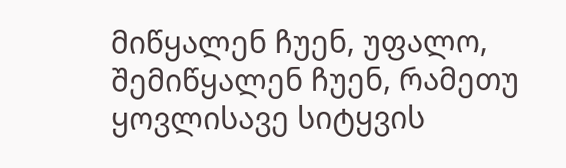მიწყალენ ჩუენ, უფალო, შემიწყალენ ჩუენ, რამეთუ ყოვლისავე სიტყვის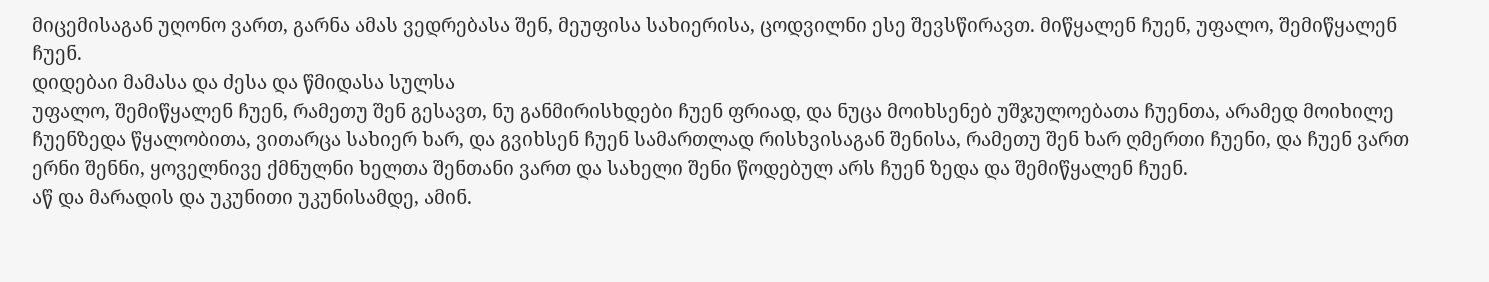მიცემისაგან უღონო ვართ, გარნა ამას ვედრებასა შენ, მეუფისა სახიერისა, ცოდვილნი ესე შევსწირავთ. მიწყალენ ჩუენ, უფალო, შემიწყალენ ჩუენ.
დიდებაი მამასა და ძესა და წმიდასა სულსა
უფალო, შემიწყალენ ჩუენ, რამეთუ შენ გესავთ, ნუ განმირისხდები ჩუენ ფრიად, და ნუცა მოიხსენებ უშჯულოებათა ჩუენთა, არამედ მოიხილე ჩუენზედა წყალობითა, ვითარცა სახიერ ხარ, და გვიხსენ ჩუენ სამართლად რისხვისაგან შენისა, რამეთუ შენ ხარ ღმერთი ჩუენი, და ჩუენ ვართ ერნი შენნი, ყოველნივე ქმნულნი ხელთა შენთანი ვართ და სახელი შენი წოდებულ არს ჩუენ ზედა და შემიწყალენ ჩუენ.
აწ და მარადის და უკუნითი უკუნისამდე, ამინ.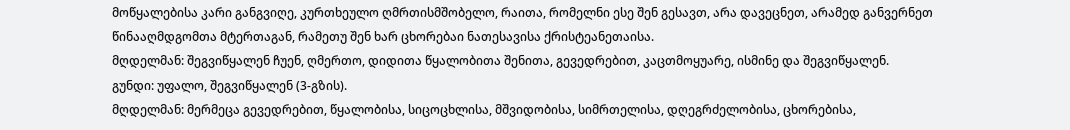მოწყალებისა კარი განგვიღე, კურთხეულო ღმრთისმშობელო, რაითა, რომელნი ესე შენ გესავთ, არა დავეცნეთ, არამედ განვერნეთ წინააღმდგომთა მტერთაგან, რამეთუ შენ ხარ ცხორებაი ნათესავისა ქრისტეანეთაისა.
მღდელმან: შეგვიწყალენ ჩუენ, ღმერთო, დიდითა წყალობითა შენითა, გევედრებით, კაცთმოყუარე, ისმინე და შეგვიწყალენ.
გუნდი: უფალო, შეგვიწყალენ (3-გზის).
მღდელმან: მერმეცა გევედრებით, წყალობისა, სიცოცხლისა, მშვიდობისა, სიმრთელისა, დღეგრძელობისა, ცხორებისა,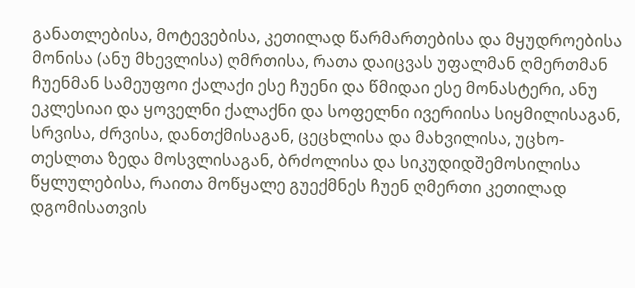განათლებისა, მოტევებისა, კეთილად წარმართებისა და მყუდროებისა მონისა (ანუ მხევლისა) ღმრთისა, რათა დაიცვას უფალმან ღმერთმან ჩუენმან სამეუფოი ქალაქი ესე ჩუენი და წმიდაი ესე მონასტერი, ანუ ეკლესიაი და ყოველნი ქალაქნი და სოფელნი ივერიისა სიყმილისაგან, სრვისა, ძრვისა, დანთქმისაგან, ცეცხლისა და მახვილისა, უცხო-თესლთა ზედა მოსვლისაგან, ბრძოლისა და სიკუდიდშემოსილისა წყლულებისა, რაითა მოწყალე გუექმნეს ჩუენ ღმერთი კეთილად დგომისათვის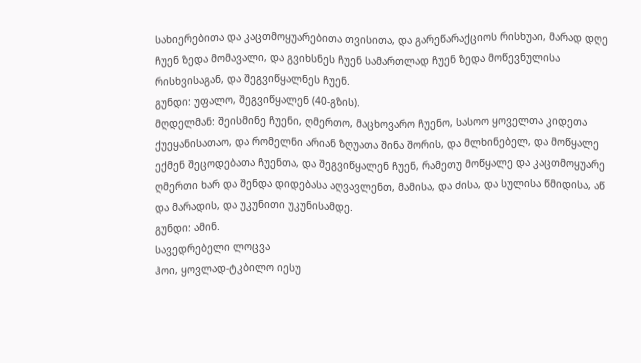სახიერებითა და კაცთმოყუარებითა თვისითა, და გარეწარაქციოს რისხუაი, მარად დღე ჩუენ ზედა მომავალი, და გვიხსნეს ჩუენ სამართლად ჩუენ ზედა მოწევნულისა რისხვისაგან, და შეგვიწყალნეს ჩუენ.
გუნდი: უფალო, შეგვიწყალენ (40-გზის).
მღდელმან: შეისმინე ჩუენი, ღმერთო, მაცხოვარო ჩუენო, სასოო ყოველთა კიდეთა ქუეყანისათაო, და რომელნი არიან ზღუათა შინა შორის, და მლხინებელ, და მოწყალე ექმენ შეცოდებათა ჩუენთა, და შეგვიწყალენ ჩუენ, რამეთუ მოწყალე და კაცთმოყუარე ღმერთი ხარ და შენდა დიდებასა აღვავლენთ, მამისა, და ძისა, და სულისა წმიდისა, აწ და მარადის, და უკუნითი უკუნისამდე.
გუნდი: ამინ.
სავედრებელი ლოცვა
ჰოი, ყოვლად-ტკბილო იესუ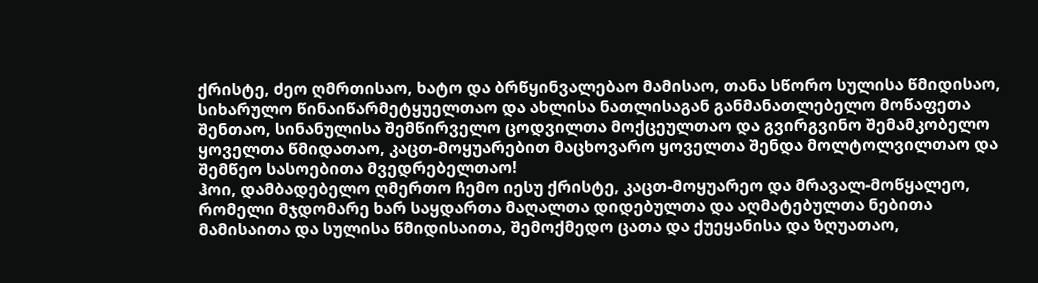ქრისტე, ძეო ღმრთისაო, ხატო და ბრწყინვალებაო მამისაო, თანა სწორო სულისა წმიდისაო, სიხარულო წინაიწარმეტყუელთაო და ახლისა ნათლისაგან განმანათლებელო მოწაფეთა შენთაო, სინანულისა შემწირველო ცოდვილთა მოქცეულთაო და გვირგვინო შემამკობელო ყოველთა წმიდათაო, კაცთ-მოყუარებით მაცხოვარო ყოველთა შენდა მოლტოლვილთაო და შემწეო სასოებითა მვედრებელთაო!
ჰოი, დამბადებელო ღმერთო ჩემო იესუ ქრისტე, კაცთ-მოყუარეო და მრავალ-მოწყალეო, რომელი მჯდომარე ხარ საყდართა მაღალთა დიდებულთა და აღმატებულთა ნებითა მამისაითა და სულისა წმიდისაითა, შემოქმედო ცათა და ქუეყანისა და ზღუათაო,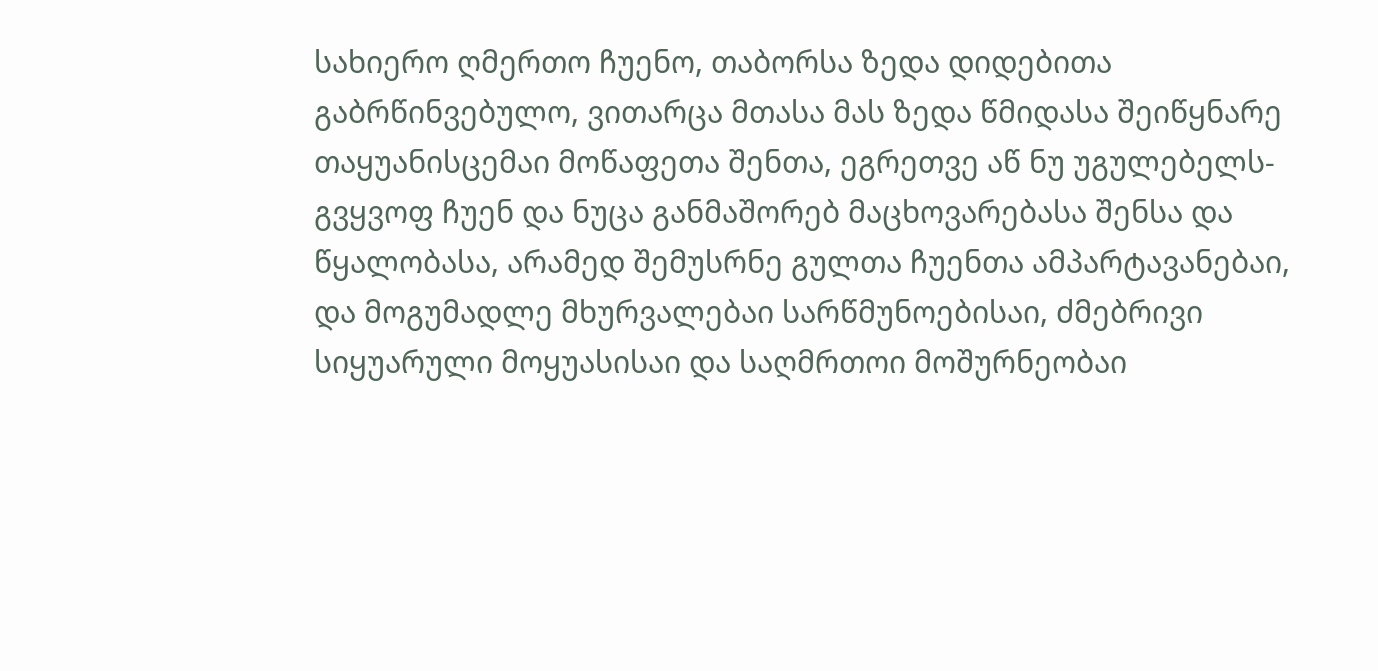სახიერო ღმერთო ჩუენო, თაბორსა ზედა დიდებითა გაბრწინვებულო, ვითარცა მთასა მას ზედა წმიდასა შეიწყნარე თაყუანისცემაი მოწაფეთა შენთა, ეგრეთვე აწ ნუ უგულებელს-გვყვოფ ჩუენ და ნუცა განმაშორებ მაცხოვარებასა შენსა და წყალობასა, არამედ შემუსრნე გულთა ჩუენთა ამპარტავანებაი, და მოგუმადლე მხურვალებაი სარწმუნოებისაი, ძმებრივი სიყუარული მოყუასისაი და საღმრთოი მოშურნეობაი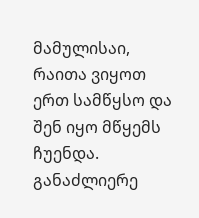მამულისაი, რაითა ვიყოთ ერთ სამწყსო და შენ იყო მწყემს ჩუენდა. განაძლიერე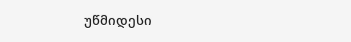უწმიდესი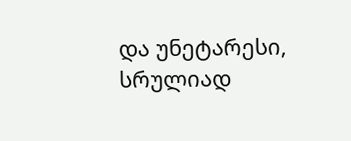და უნეტარესი, სრულიად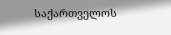საქართველოს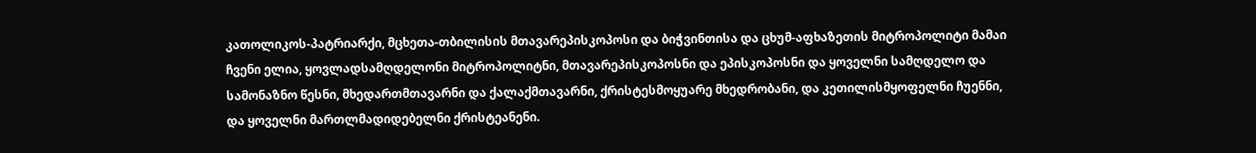კათოლიკოს-პატრიარქი, მცხეთა-თბილისის მთავარეპისკოპოსი და ბიჭვინთისა და ცხუმ-აფხაზეთის მიტროპოლიტი მამაი ჩვენი ელია, ყოვლადსამღდელონი მიტროპოლიტნი, მთავარეპისკოპოსნი და ეპისკოპოსნი და ყოველნი სამღდელო და სამონაზნო წესნი, მხედართმთავარნი და ქალაქმთავარნი, ქრისტესმოყუარე მხედრობანი, და კეთილისმყოფელნი ჩუენნი, და ყოველნი მართლმადიდებელნი ქრისტეანენი.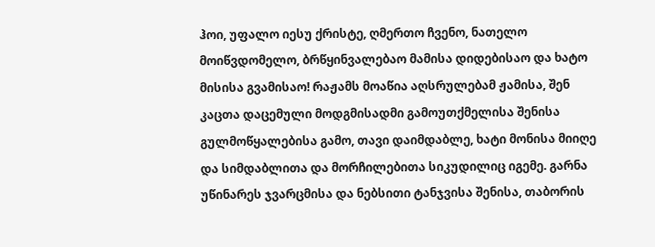ჰოი, უფალო იესუ ქრისტე, ღმერთო ჩვენო, ნათელო მოიწვდომელო, ბრწყინვალებაო მამისა დიდებისაო და ხატო მისისა გვამისაო! რაჟამს მოაწია აღსრულებამ ჟამისა, შენ კაცთა დაცემული მოდგმისადმი გამოუთქმელისა შენისა გულმოწყალებისა გამო, თავი დაიმდაბლე, ხატი მონისა მიიღე და სიმდაბლითა და მორჩილებითა სიკუდილიც იგემე. გარნა უწინარეს ჯვარცმისა და ნებსითი ტანჯვისა შენისა, თაბორის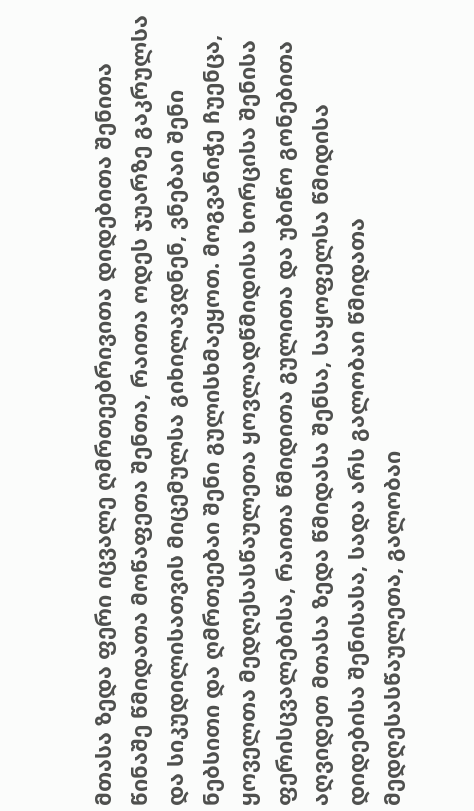მთასა ზედა ფერი იცვალე ღმრთეებრივითა დიდებითა შენითა წინაშე წმიდათა მოწაფეთა შენთა, რაითა ოდეს ჯუარზე გაკრულსა და სიკუდილისათვის მიცემულსა გიხილავდნენ, ვნებაი შენი ნებსითი და ღმრთეებაი შენი გულისხმაეყოთ. მოგვანიჭე ჩუენცა, ყოველთა მედღესასწაულეთა ყოვლადწმიდისა ხორცისა შენისა ფერისცვალებისა, რაითა წმიდითა გულითა და უბიწო გონებითა აღვიდეთ მთასა ზედა წმიდასა შენსა, საყოფელსა წმიდისა დიდებისა შენისასა, სადა არს გალობაი წმიდათა მედღესასწაულეთა, გალობაი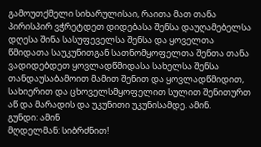გამოუთქმელი სიხარულისაი, რაითა მათ თანა პირისპირ ვჭრეტდეთ დიდებასა შენსა დაუღამებელსა დღესა შინა სასუფეველსა შენსა და ყოველთა წმიდათა საუკუნითგან სათნომყოფელთა შენთა თანა ვადიდებდეთ ყოვლადწმიდასა სახელსა შენსა თანდაუსაბამოით მამით შენით და ყოვლადწმიდით, სახიერით და ცხოველსმყოფელით სულით შენითურთ აწ და მარადის და უკუნითი უკუნისამდე. ამინ.
გუნდი: ამინ
მღდელმან: სიბრძნით!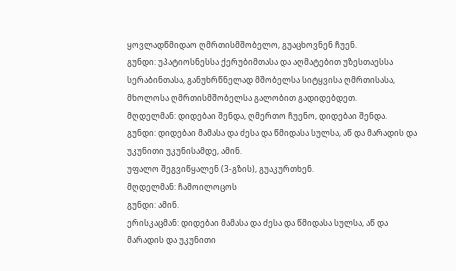ყოვლადწმიდაო ღმრთისმშობელო, გუაცხოვნენ ჩუენ.
გუნდი: უპატიოსნესსა ქერუბიმთასა და აღმატებით უზესთაესსა სერაბინთასა, განუხრწნელად მშობელსა სიტყვისა ღმრთისასა, მხოლოსა ღმრთისმშობელსა გალობით გადიდებდეთ.
მღდელმან: დიდებაი შენდა, ღმერთო ჩუენო, დიდებაი შენდა.
გუნდი: დიდებაი მამასა და ძესა და წმიდასა სულსა, აწ და მარადის და უკუნითი უკუნისამდე, ამინ.
უფალო შეგვიწყალენ (3-გზის), გუაკურთხენ.
მღდელმან: ჩამოილოცოს
გუნდი: ამინ.
ერისკაცმან: დიდებაი მამასა და ძესა და წმიდასა სულსა, აწ და მარადის და უკუნითი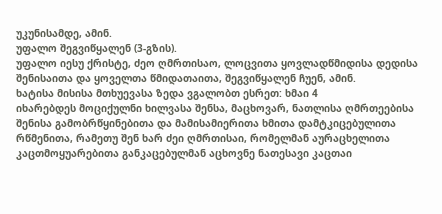უკუნისამდე, ამინ.
უფალო შეგვიწყალენ (3-გზის).
უფალო იესუ ქრისტე, ძეო ღმრთისაო, ლოცვითა ყოვლადწმიდისა დედისა შენისაითა და ყოველთა წმიდათაითა, შეგვიწყალენ ჩუენ, ამინ.
ხატისა მისისა მთხუევასა ზედა ვგალობთ ესრეთ: ხმაი 4
იხარებდეს მოციქულნი ხილვასა შენსა, მაცხოვარ, ნათლისა ღმრთეებისა შენისა გამობრწყინებითა და მამისამიერითა ხმითა დამტკიცებულითა რწმენითა, რამეთუ შენ ხარ ძეი ღმრთისაი, რომელმან აურაცხელითა კაცთმოყუარებითა განკაცებულმან აცხოვნე ნათესავი კაცთაი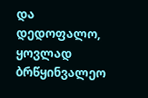და
დედოფალო, ყოვლად ბრწყინვალეო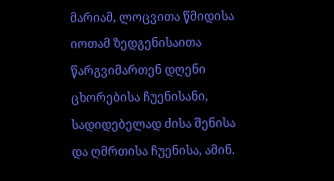მარიამ, ლოცვითა წმიდისა იოთამ ზედგენისაითა წარგვიმართენ დღენი ცხორებისა ჩუენისანი, სადიდებელად ძისა შენისა და ღმრთისა ჩუენისა, ამინ.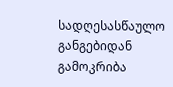სადღესასწაულო განგებიდან გამოკრიბა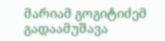მარიამ გოგიტიძემ
გადაამუშავა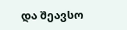და შეავსო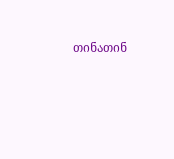თინათინ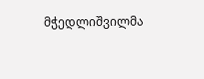მჭედლიშვილმა